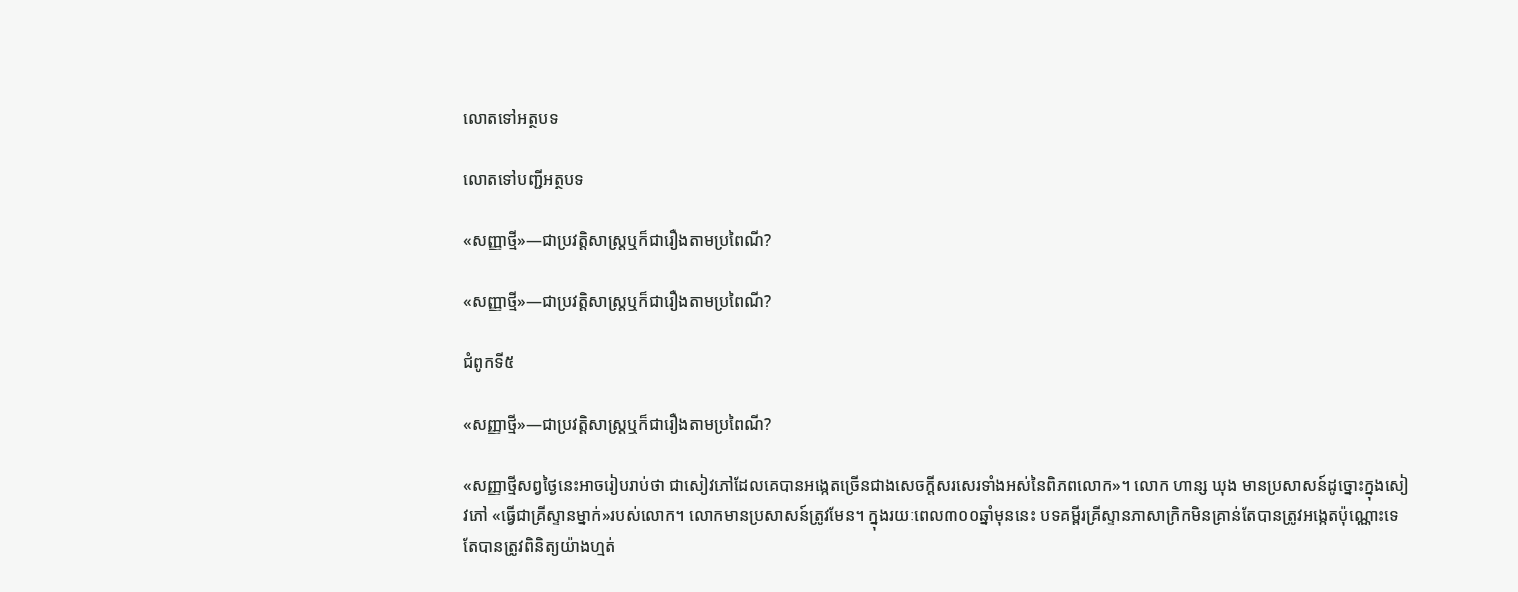លោតទៅអត្ថបទ

លោតទៅបញ្ជីអត្ថបទ

«សញ្ញាថ្មី»—ជាប្រវត្ដិសាស្ត្រឬក៏ជារឿងតាមប្រពៃណី?

«សញ្ញាថ្មី»—ជាប្រវត្ដិសាស្ត្រឬក៏ជារឿងតាមប្រពៃណី?

ជំពូកទី៥

«សញ្ញាថ្មី»—ជាប្រវត្ដិសាស្ត្រឬក៏ជារឿងតាមប្រពៃណី?

«សញ្ញាថ្មីសព្វថ្ងៃនេះអាចរៀបរាប់ថា ជាសៀវភៅដែលគេបានអង្កេតច្រើនជាងសេចក្ដីសរសេរទាំងអស់នៃពិភពលោក»។ លោក ហាន្ស ឃុង មានប្រសាសន៍ដូច្នោះក្នុងសៀវភៅ «ធ្វើជាគ្រីស្ទានម្នាក់»របស់លោក។ លោកមានប្រសាសន៍ត្រូវមែន។ ក្នុងរយៈពេល៣០០ឆ្នាំមុននេះ បទគម្ពីរគ្រីស្ទានភាសាក្រិកមិនគ្រាន់តែបានត្រូវអង្កេតប៉ុណ្ណោះទេ តែបានត្រូវពិនិត្យយ៉ាងហ្មត់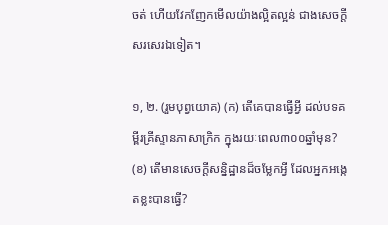ចត់ ហើយវែកញែកមើលយ៉ាងល្អិតល្អន់ ជាងសេចក្ដីសរសេរឯទៀត។

១, ២. (រួមបុព្វយោគ) (ក) តើគេបានធ្វើអ្វី ដល់បទគម្ពីរគ្រីស្ទានភាសាក្រិក ក្នុងរយៈពេល៣០០ឆ្នាំមុន? (ខ) តើមានសេចក្ដីសន្និដ្ឋានដ៏ចម្លែកអ្វី ដែលអ្នកអង្កេតខ្លះបានធ្វើ?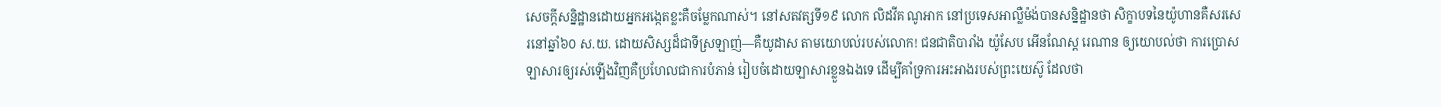សេចក្ដីសន្និដ្ឋានដោយអ្នកអង្កេតខ្លះគឺចម្លែកណាស់។ នៅសតវត្សទី១៩ លោក លិដវីគ ណូអាក នៅប្រទេសអាល្លឺម៉ង់បានសន្និដ្ឋានថា សិក្ខាបទនៃយ៉ូហានគឺសរសេរនៅឆ្នាំ៦០ ស.យ. ដោយសិស្សដ៏ជាទីស្រឡាញ់—គឺយូដាស តាមយោបល់របស់លោក! ជនជាតិបារាំង យ៉ូសែប អើនណែស្ត រេណាន ឲ្យយោបល់ថា ការប្រោសឡាសារឲ្យរស់ឡើងវិញគឺប្រហែលជាការបំភាន់ រៀបចំដោយឡាសារខ្លួនឯងទេ ដើម្បីគាំទ្រការអះអាងរបស់ព្រះយេស៊ូ ដែលថា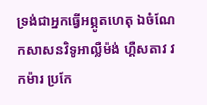ទ្រង់ជាអ្នកធ្វើអព្ភូតហេតុ ឯចំណែកសាសនវិទូអាល្លឺម៉ង់ ហ្គឺសតាវ វកម៉ារ ប្រកែ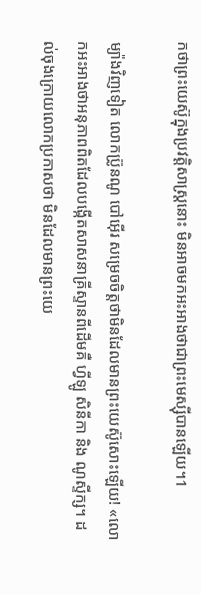កថាព្រះយេស៊ូក្នុងប្រវត្ដិសាស្ត្រនោះ មិនអាចមកអះអាងថាជាព្រះមេស្ស៊ីបានឡើយ។1

ម្យ៉ាងវិញទៀត លោកប៊្រូនណូ បៅអ៊ើរ សម្រេចចិត្តថាមិនដែលមានព្រះយេស៊ូសោះឡើយ! «លោកអះអាងថាអនុភាពពិតដែលបង្កើតសាសនាគ្រីស្ទានពីដើមគឺ ហ្វីឡូ សិនីកា និង ណូស្ទីក្ស។ ដល់ចុងក្រោយលោកប្រកាសថា មិនដែលមានព្រះយេ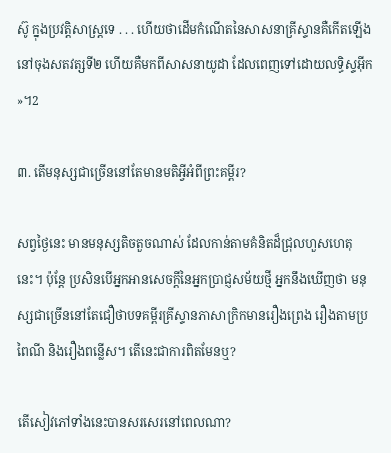ស៊ូ ក្នុងប្រវត្ដិសាស្ត្រទេ . . . ហើយថាដើមកំណើតនៃសាសនាគ្រីស្ទានគឺកើតឡើងនៅចុងសតវត្សទី២ ហើយគឺមកពីសាសនាយូដា ដែលពេញទៅដោយលទ្ធិស្ទអ៊ីក»។2

៣. តើមនុស្សជាច្រើននៅតែមានមតិអ្វីអំពីព្រះគម្ពីរ?

សព្វថ្ងៃនេះ មានមនុស្សតិចតួចណាស់ ដែលកាន់តាមគំនិតដ៏ជ្រុលហួសហេតុនេះ។ ប៉ុន្តែ ប្រសិនបើអ្នកអានសេចក្ដីនៃអ្នកប្រាជ្ញសម័យថ្មី អ្នកនឹងឃើញថា មនុស្សជាច្រើននៅតែជឿថាបទគម្ពីរគ្រីស្ទានភាសាក្រិកមានរឿងព្រេង រឿងតាមប្រពៃណី និងរឿងពន្លើស។ តើនេះជាការពិតមែនឬ?

តើសៀវភៅទាំងនេះបានសរសេរនៅពេលណា?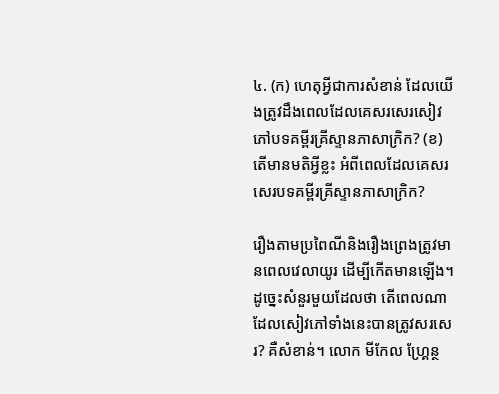៤. (ក) ហេតុអ្វីជាការសំខាន់ ដែលយើងត្រូវដឹងពេលដែលគេសរសេរសៀវភៅបទគម្ពីរគ្រីស្ទានភាសាក្រិក? (ខ) តើមានមតិអ្វីខ្លះ អំពីពេលដែលគេសរសេរបទគម្ពីរគ្រីស្ទានភាសាក្រិក?

រឿងតាមប្រពៃណីនិងរឿងព្រេងត្រូវមានពេលវេលាយូរ ដើម្បីកើតមានឡើង។ ដូច្នេះសំនួរមួយដែលថា តើពេលណាដែលសៀវភៅទាំងនេះបានត្រូវសរសេរ? គឺសំខាន់។ លោក មីកែល ហ្គ្រែន្ថ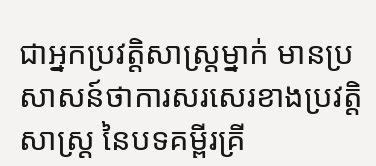ជាអ្នកប្រវត្ដិសាស្ត្រម្នាក់ មានប្រសាសន៍ថាការសរសេរខាងប្រវត្ដិសាស្ត្រ នៃបទគម្ពីរគ្រី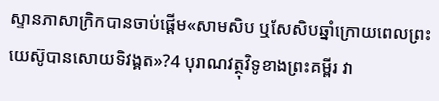ស្ទានភាសាក្រិកបានចាប់ផ្ដើម«សាមសិប ឬសែសិបឆ្នាំក្រោយពេលព្រះយេស៊ូបានសោយទិវង្គត»?4 បុរាណវត្ថុវិទូខាងព្រះគម្ពីរ វា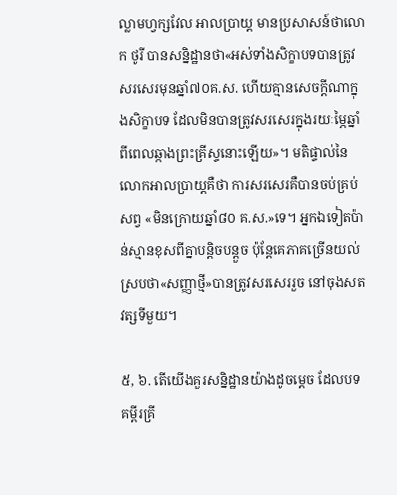ល្លាមហ្វក្សវែល អាលប្រាយ្ដ មានប្រសាសន៍ថាលោក ថូរី បានសន្និដ្ឋានថា«អស់ទាំងសិក្ខាបទបានត្រូវសរសេរមុនឆ្នាំ៧០គ.ស. ហើយគ្មានសេចក្ដីណាក្នុងសិក្ខាបទ ដែលមិនបានត្រូវសរសេរក្នុងរយៈម្ភៃឆ្នាំ ពីពេលឆ្កាងព្រះគ្រីស្ទនោះឡើយ»។ មតិផ្ទាល់នៃលោកអាលប្រាយ្ដគឺថា ការសរសេរគឺបានចប់គ្រប់សព្វ «មិនក្រោយឆ្នាំ៨០ គ.ស.»ទេ។ អ្នកឯទៀតប៉ាន់ស្មានខុសពីគ្នាបន្ដិចបន្តួច ប៉ុន្តែគេភាគច្រើនយល់ស្របថា«សញ្ញាថ្មី»បានត្រូវសរសេររួច នៅចុងសតវត្សទីមួយ។

៥, ៦. តើយើងគួរសន្និដ្ឋានយ៉ាងដូចម្ដេច ដែលបទគម្ពីរគ្រី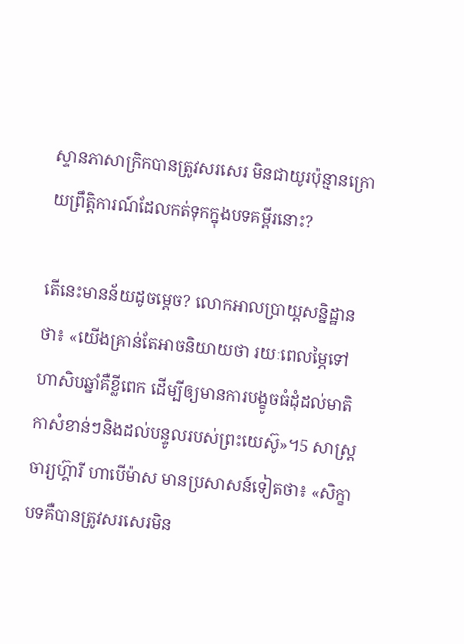ស្ទានភាសាក្រិកបានត្រូវសរសេរ មិនជាយូរប៉ុន្មានក្រោយព្រឹត្ដិការណ៍ដែលកត់ទុកក្នុងបទគម្ពីរនោះ?

តើនេះមានន័យដូចម្ដេច? លោកអាលប្រាយ្ដសន្និដ្ឋានថា៖ «យើងគ្រាន់តែអាចនិយាយថា រយៈពេលម្ភៃទៅហាសិបឆ្នាំគឺខ្លីពេក ដើម្បីឲ្យមានការបង្ខូចធំដុំដល់មាតិកាសំខាន់ៗនិងដល់បន្ទូលរបស់ព្រះយេស៊ូ»។5 សាស្ត្រចារ្យហ៊្គារី ហាបើម៉ាស មានប្រសាសន៍ទៀតថា៖ «សិក្ខាបទគឺបានត្រូវសរសេរមិន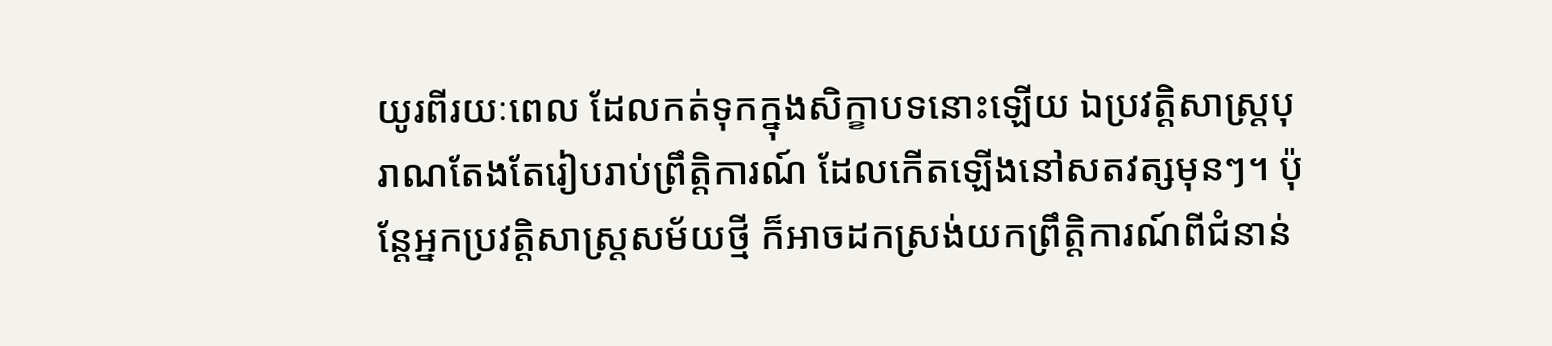យូរពីរយៈពេល ដែលកត់ទុកក្នុងសិក្ខាបទនោះឡើយ ឯប្រវត្ដិសាស្ត្របុរាណតែងតែរៀបរាប់ព្រឹត្ដិការណ៍ ដែលកើតឡើងនៅសតវត្សមុនៗ។ ប៉ុន្តែអ្នកប្រវត្ដិសាស្ត្រសម័យថ្មី ក៏អាចដកស្រង់យកព្រឹត្ដិការណ៍ពីជំនាន់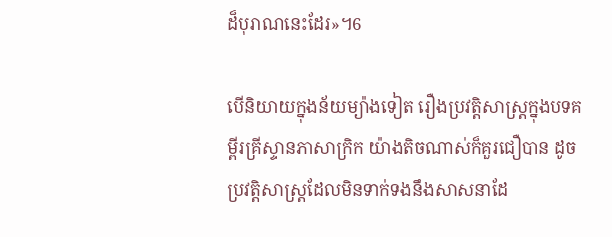ដ៏បុរាណនេះដែរ»។6

បើនិយាយក្នុងន័យម្យ៉ាងទៀត រឿងប្រវត្ដិសាស្ត្រក្នុងបទគម្ពីរគ្រីស្ទានភាសាក្រិក យ៉ាងតិចណាស់ក៏គួរជឿបាន ដូចប្រវត្ដិសាស្ត្រដែលមិនទាក់ទងនឹងសាសនាដែ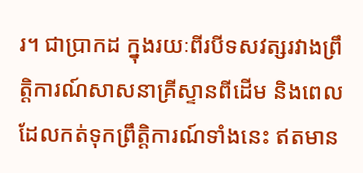រ។ ជាប្រាកដ ក្នុងរយៈពីរបីទសវត្សរវាងព្រឹត្ដិការណ៍សាសនាគ្រីស្ទានពីដើម និងពេលដែលកត់ទុកព្រឹត្ដិការណ៍ទាំងនេះ ឥតមាន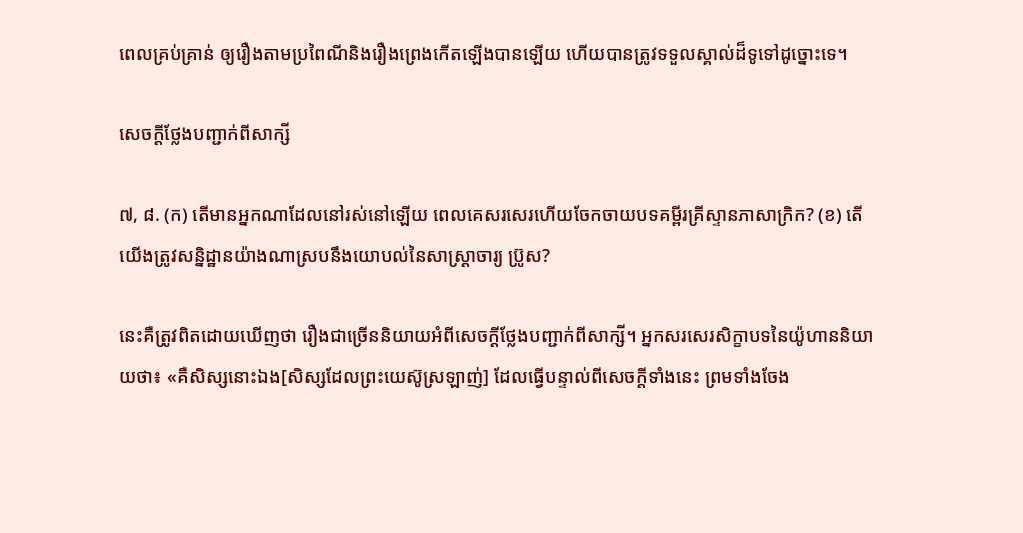ពេលគ្រប់គ្រាន់ ឲ្យរឿងតាមប្រពៃណីនិងរឿងព្រេងកើតឡើងបានឡើយ ហើយបានត្រូវទទួលស្គាល់ដ៏ទូទៅដូច្នោះទេ។

សេចក្ដីថ្លែងបញ្ជាក់ពីសាក្សី

៧, ៨. (ក) តើមានអ្នកណាដែលនៅរស់នៅឡើយ ពេលគេសរសេរហើយចែកចាយបទគម្ពីរគ្រីស្ទានភាសាក្រិក? (ខ) តើយើងត្រូវសន្និដ្ឋានយ៉ាងណាស្របនឹងយោបល់នៃសាស្ដ្រាចារ្យ ប៊្រូស?

នេះគឺត្រូវពិតដោយឃើញថា រឿងជាច្រើននិយាយអំពីសេចក្ដីថ្លែងបញ្ជាក់ពីសាក្សី។ អ្នកសរសេរសិក្ខាបទនៃយ៉ូហាននិយាយថា៖ «គឺសិស្សនោះឯង[សិស្សដែលព្រះយេស៊ូស្រឡាញ់] ដែលធ្វើបន្ទាល់ពីសេចក្ដីទាំងនេះ ព្រមទាំងចែង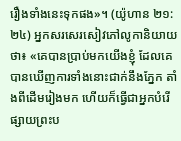រឿងទាំងនេះទុកផង»។ (យ៉ូហាន ២១:២៤) អ្នកសរសេរសៀវភៅលូកានិយាយថា៖ «គេបានប្រាប់មកយើងខ្ញុំ ដែលគេបានឃើញការទាំងនោះជាក់នឹងភ្នែក តាំងពីដើមរៀងមក ហើយក៏ធ្វើជាអ្នកបំរើផ្សាយព្រះប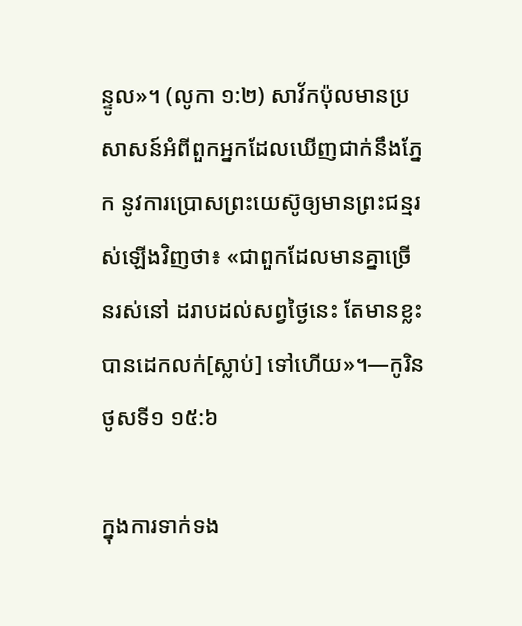ន្ទូល»។ (លូកា ១:២) សាវ័កប៉ុលមានប្រសាសន៍អំពីពួកអ្នកដែលឃើញជាក់នឹងភ្នែក នូវការប្រោសព្រះយេស៊ូឲ្យមានព្រះជន្មរស់ឡើងវិញថា៖ «ជាពួកដែលមានគ្នាច្រើនរស់នៅ ដរាបដល់សព្វថ្ងៃនេះ តែមានខ្លះបានដេកលក់[ស្លាប់] ទៅហើយ»។—កូរិនថូសទី១ ១៥:៦

ក្នុងការទាក់ទង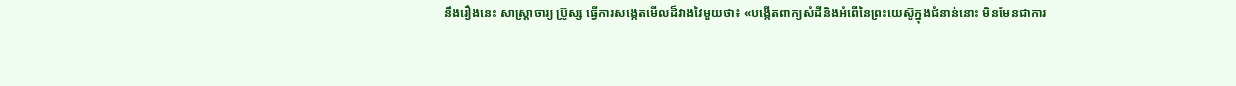នឹងរឿងនេះ សាស្ដ្រាចារ្យ ប៊្រូស្ស ធ្វើការសង្កេតមើលដ៏វាងវៃមួយថា៖ «បង្កើតពាក្យសំដីនិងអំពើនៃព្រះយេស៊ូក្នុងជំនាន់នោះ មិនមែនជាការ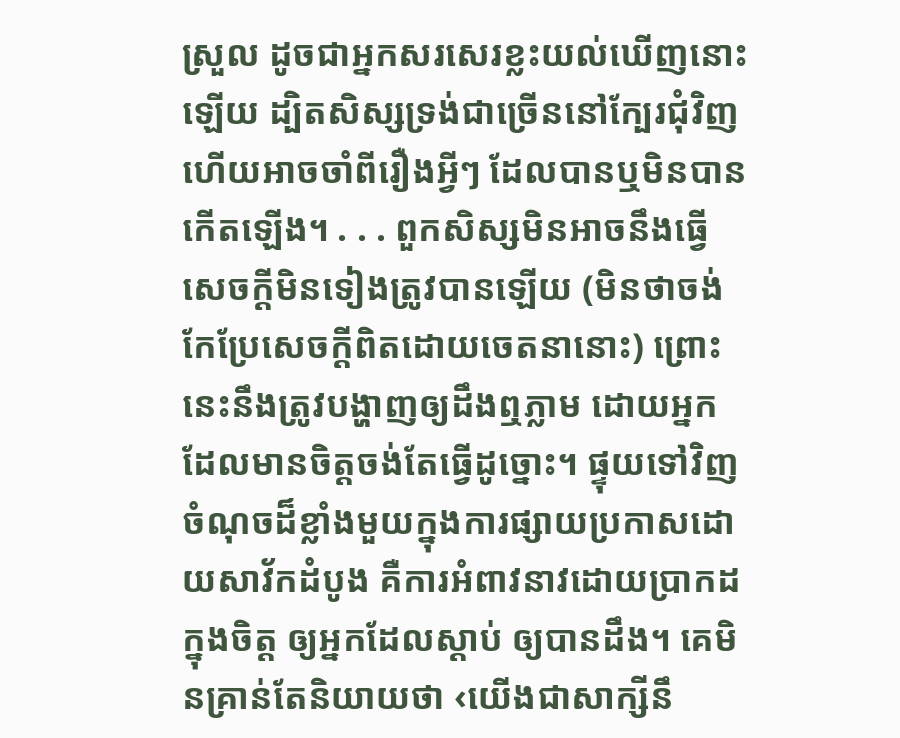ស្រួល ដូចជាអ្នកសរសេរខ្លះយល់ឃើញនោះឡើយ ដ្បិតសិស្សទ្រង់ជាច្រើននៅក្បែរជុំវិញ ហើយអាចចាំពីរឿងអ្វីៗ ដែលបានឬមិនបានកើតឡើង។ . . . ពួកសិស្សមិនអាចនឹងធ្វើសេចក្ដីមិនទៀងត្រូវបានឡើយ (មិនថាចង់កែប្រែសេចក្ដីពិតដោយចេតនានោះ) ព្រោះនេះនឹងត្រូវបង្ហាញឲ្យដឹងឮភ្លាម ដោយអ្នកដែលមានចិត្តចង់តែធ្វើដូច្នោះ។ ផ្ទុយទៅវិញ ចំណុចដ៏ខ្លាំងមួយក្នុងការផ្សាយប្រកាសដោយសាវ័កដំបូង គឺការអំពាវនាវដោយប្រាកដក្នុងចិត្ត ឲ្យអ្នកដែលស្ដាប់ ឲ្យបានដឹង។ គេមិនគ្រាន់តែនិយាយថា ‹យើងជាសាក្សីនឹ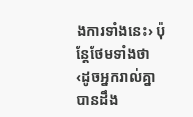ងការទាំងនេះ› ប៉ុន្តែថែមទាំងថា ‹ដូចអ្នករាល់គ្នាបានដឹង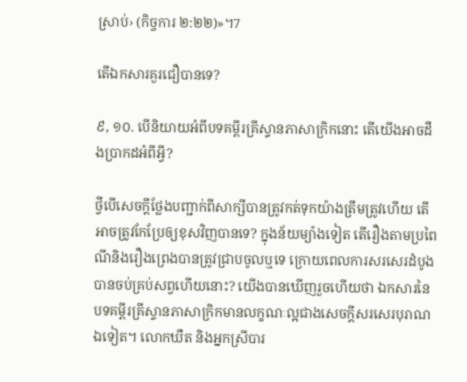ស្រាប់› (កិច្ចការ ២:២២)»។7

តើឯកសារគួរជឿបានទេ?

៩, ១០. បើនិយាយអំពីបទគម្ពីរគ្រីស្ទានភាសាក្រិកនោះ តើយើងអាចដឹងប្រាកដអំពីអ្វី?

ថ្វីបើសេចក្ដីថ្លែងបញ្ជាក់ពីសាក្សីបានត្រូវកត់ទុកយ៉ាងត្រឹមត្រូវហើយ តើអាចត្រូវកែប្រែឲ្យខុសវិញបានទេ? ក្នុងន័យម្យ៉ាងទៀត តើរឿងតាមប្រពៃណីនិងរឿងព្រេងបានត្រូវជ្រាបចូលឬទេ ក្រោយពេលការសរសេរដំបូងបានចប់គ្រប់សព្វហើយនោះ? យើងបានឃើញរួចហើយថា ឯកសារនៃបទគម្ពីរគ្រីស្ទានភាសាក្រិកមានលក្ខណៈល្អជាងសេចក្ដីសរសេរបុរាណឯទៀត។ លោកឃឺត និងអ្នកស្រីបារ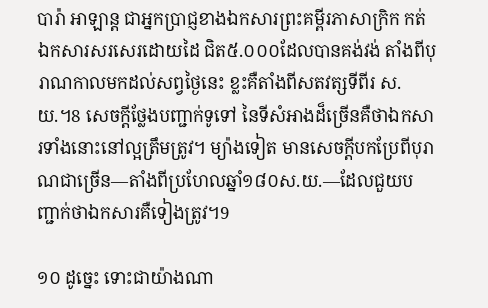បារ៉ា អាឡាន្ត ជាអ្នកប្រាជ្ញខាងឯកសារព្រះគម្ពីរភាសាក្រិក កត់ឯកសារសរសេរដោយដៃ ជិត៥.០០០ដែលបានគង់វង់ តាំងពីបុរាណកាលមកដល់សព្វថ្ងៃនេះ ខ្លះគឺតាំងពីសតវត្សទីពីរ ស.យ.។8 សេចក្ដីថ្លែងបញ្ជាក់ទូទៅ នៃទីសំអាងដ៏ច្រើនគឺថាឯកសារទាំងនោះនៅល្អត្រឹមត្រូវ។ ម្យ៉ាងទៀត មានសេចក្ដីបកប្រែពីបុរាណជាច្រើន—តាំងពីប្រហែលឆ្នាំ១៨០ស.យ.—ដែលជួយបញ្ជាក់ថាឯកសារគឺទៀងត្រូវ។9

១០ ដូច្នេះ ទោះជាយ៉ាងណា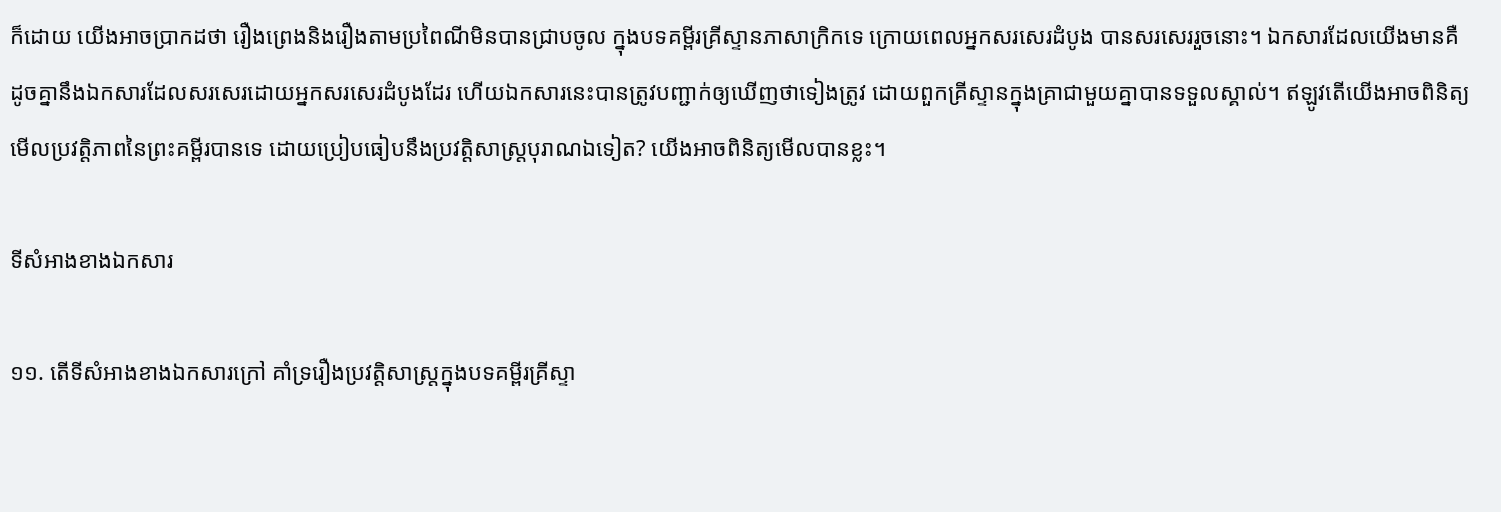ក៏ដោយ យើងអាចប្រាកដថា រឿងព្រេងនិងរឿងតាមប្រពៃណីមិនបានជ្រាបចូល ក្នុងបទគម្ពីរគ្រីស្ទានភាសាក្រិកទេ ក្រោយពេលអ្នកសរសេរដំបូង បានសរសេររួចនោះ។ ឯកសារដែលយើងមានគឺដូចគ្នានឹងឯកសារដែលសរសេរដោយអ្នកសរសេរដំបូងដែរ ហើយឯកសារនេះបានត្រូវបញ្ជាក់ឲ្យឃើញថាទៀងត្រូវ ដោយពួកគ្រីស្ទានក្នុងគ្រាជាមួយគ្នាបានទទួលស្គាល់។ ឥឡូវតើយើងអាចពិនិត្យមើលប្រវត្ដិភាពនៃព្រះគម្ពីរបានទេ ដោយប្រៀបធៀបនឹងប្រវត្ដិសាស្ត្របុរាណឯទៀត? យើងអាចពិនិត្យមើលបានខ្លះ។

ទីសំអាងខាងឯកសារ

១១. តើទីសំអាងខាងឯកសារក្រៅ គាំទ្ររឿងប្រវត្ដិសាស្ត្រក្នុងបទគម្ពីរគ្រីស្ទា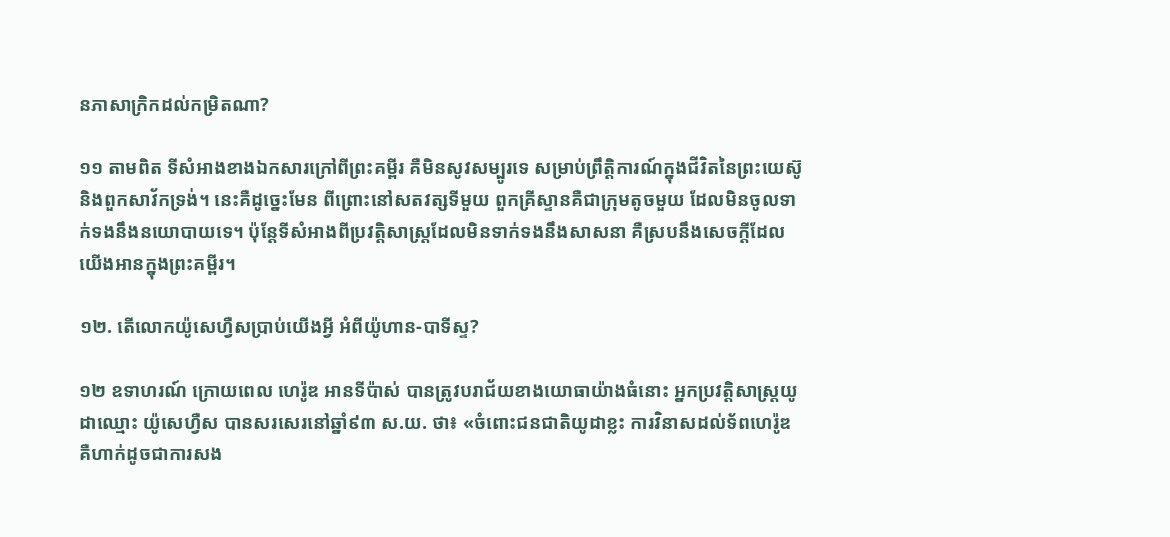នភាសាក្រិកដល់កម្រិតណា?

១១ តាមពិត ទីសំអាងខាងឯកសារក្រៅពីព្រះគម្ពីរ គឺមិនសូវសម្បូរទេ សម្រាប់ព្រឹត្ដិការណ៍ក្នុងជីវិតនៃព្រះយេស៊ូនិងពួកសាវ័កទ្រង់។ នេះគឺដូច្នេះមែន ពីព្រោះនៅសតវត្សទីមួយ ពួកគ្រីស្ទានគឺជាក្រុមតូចមួយ ដែលមិនចូលទាក់ទងនឹងនយោបាយទេ។ ប៉ុន្តែទីសំអាងពីប្រវត្ដិសាស្ត្រដែលមិនទាក់ទងនឹងសាសនា គឺស្របនឹងសេចក្ដីដែលយើងអានក្នុងព្រះគម្ពីរ។

១២. តើលោកយ៉ូសេហ្វឺសប្រាប់យើងអ្វី អំពីយ៉ូហាន-បាទីស្ទ?

១២ ឧទាហរណ៍ ក្រោយពេល ហេរ៉ូឌ អានទីប៉ាស់ បានត្រូវបរាជ័យខាងយោធាយ៉ាងធំនោះ អ្នកប្រវត្ដិសាស្ត្រយូដាឈ្មោះ យ៉ូសេហ្វឺស បានសរសេរនៅឆ្នាំ៩៣ ស.យ. ថា៖ «ចំពោះជនជាតិយូដាខ្លះ ការវិនាសដល់ទ័ពហេរ៉ូឌ គឺហាក់ដូចជាការសង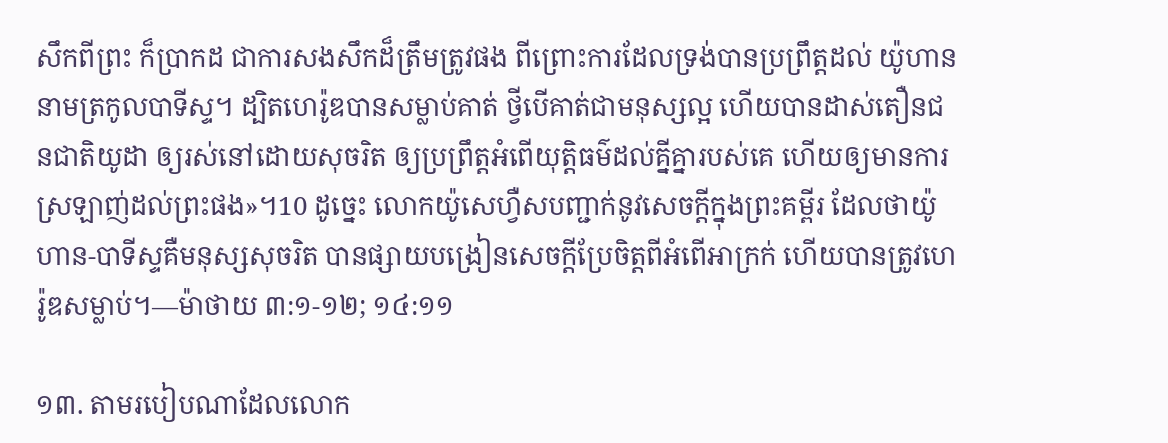សឹកពីព្រះ ក៏ប្រាកដ ជាការសងសឹកដ៏ត្រឹមត្រូវផង ពីព្រោះការដែលទ្រង់បានប្រព្រឹត្តដល់ យ៉ូហាន នាមត្រកូលបាទីស្ទ។ ដ្បិតហេរ៉ូឌបានសម្លាប់គាត់ ថ្វីបើគាត់ជាមនុស្សល្អ ហើយបានដាស់តឿនជនជាតិយូដា ឲ្យរស់នៅដោយសុចរិត ឲ្យប្រព្រឹត្តអំពើយុត្ដិធម៌ដល់គ្នីគ្នារបស់គេ ហើយឲ្យមានការស្រឡាញ់ដល់ព្រះផង»។10 ដូច្នេះ លោកយ៉ូសេហ្វឺសបញ្ជាក់នូវសេចក្ដីក្នុងព្រះគម្ពីរ ដែលថាយ៉ូហាន-បាទីស្ទគឺមនុស្សសុចរិត បានផ្សាយបង្រៀនសេចក្ដីប្រែចិត្តពីអំពើអាក្រក់ ហើយបានត្រូវហេរ៉ូឌសម្លាប់។—ម៉ាថាយ ៣:១-១២; ១៤:១១

១៣. តាមរបៀបណាដែលលោក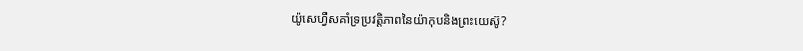យ៉ូសេហ្វឺសគាំទ្រប្រវត្ដិភាពនៃយ៉ាកុបនិងព្រះយេស៊ូ?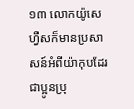១៣ លោកយ៉ូសេហ្វឺសក៏មានប្រសាសន៍អំពីយ៉ាកុបដែរ ជាប្អូនប្រុ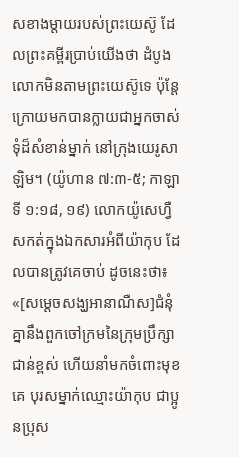សខាងម្ដាយរបស់ព្រះយេស៊ូ ដែលព្រះគម្ពីរប្រាប់យើងថា ដំបូងលោកមិនតាមព្រះយេស៊ូទេ ប៉ុន្តែក្រោយមកបានក្លាយជាអ្នកចាស់ទុំដ៏សំខាន់ម្នាក់ នៅក្រុងយេរូសាឡិម។ (យ៉ូហាន ៧:៣-៥; កាឡាទី ១:១៨, ១៩) លោកយ៉ូសេហ្វឺសកត់ក្នុងឯកសារអំពីយ៉ាកុប ដែលបានត្រូវគេចាប់ ដូចនេះថា៖ «[សម្ដេចសង្ឃអានាណឺស]ជំនុំគ្នានឹងពួកចៅក្រមនៃក្រុមប្រឹក្សាជាន់ខ្ពស់ ហើយនាំមកចំពោះមុខគេ បុរសម្នាក់ឈ្មោះយ៉ាកុប ជាប្អូនប្រុស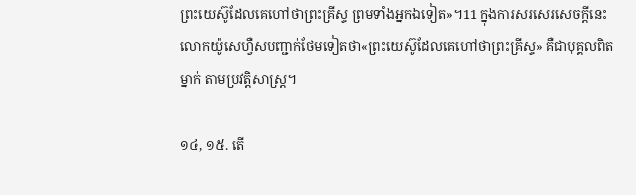ព្រះយេស៊ូដែលគេហៅថាព្រះគ្រីស្ទ ព្រមទាំងអ្នកឯទៀត»។11 ក្នុងការសរសេរសេចក្ដីនេះ លោកយ៉ូសេហ្វឺសបញ្ជាក់ថែមទៀតថា«ព្រះយេស៊ូដែលគេហៅថាព្រះគ្រីស្ទ» គឺជាបុគ្គលពិតម្នាក់ តាមប្រវត្ដិសាស្ត្រ។

១៤, ១៥. តើ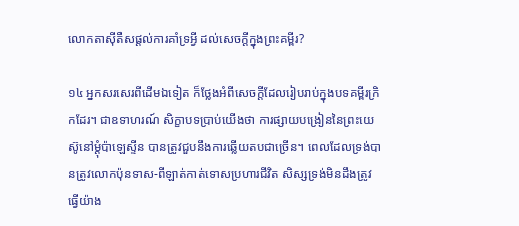លោកតាស៊ីតឺសផ្ដល់ការគាំទ្រអ្វី ដល់សេចក្ដីក្នុងព្រះគម្ពីរ?

១៤ អ្នកសរសេរពីដើមឯទៀត ក៏ថ្លែងអំពីសេចក្ដីដែលរៀបរាប់ក្នុងបទគម្ពីរក្រិកដែរ។ ជាឧទាហរណ៍ សិក្ខាបទប្រាប់យើងថា ការផ្សាយបង្រៀននៃព្រះយេស៊ូនៅម្ដុំប៉ាឡេស្ទីន បានត្រូវជួបនឹងការឆ្លើយតបជាច្រើន។ ពេលដែលទ្រង់បានត្រូវលោកប៉ុនទាស-ពីឡាត់កាត់ទោសប្រហារជីវិត សិស្សទ្រង់មិនដឹងត្រូវធ្វើយ៉ាង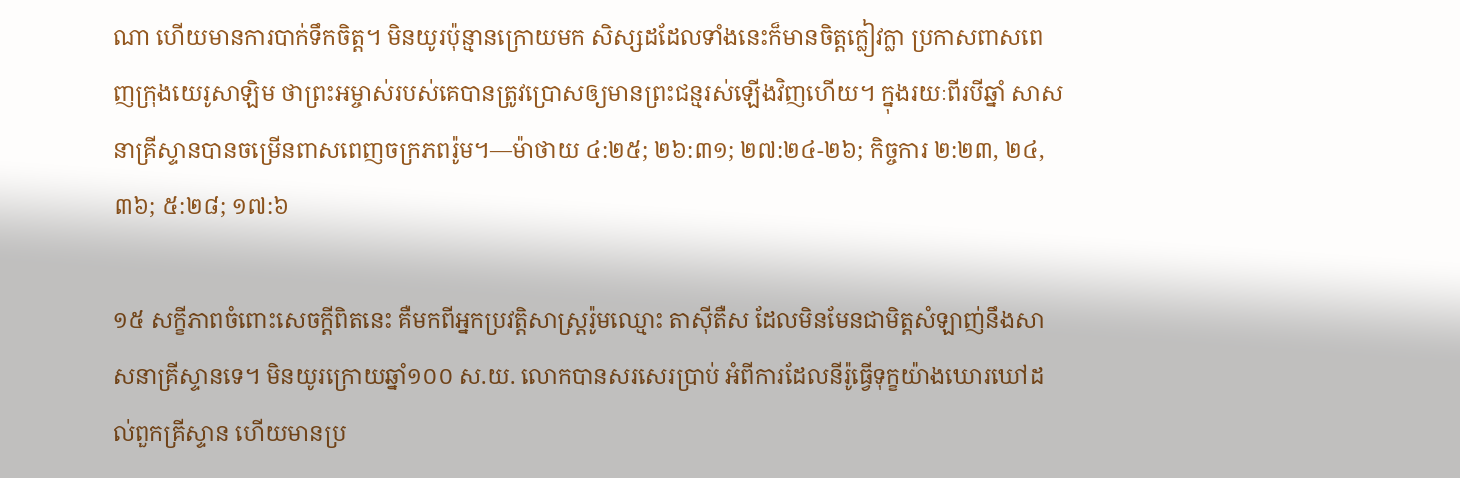ណា ហើយមានការបាក់ទឹកចិត្ត។ មិនយូរប៉ុន្មានក្រោយមក សិស្សដដែលទាំងនេះក៏មានចិត្តក្លៀវក្លា ប្រកាសពាសពេញក្រុងយេរូសាឡិម ថាព្រះអម្ចាស់របស់គេបានត្រូវប្រោសឲ្យមានព្រះជន្មរស់ឡើងវិញហើយ។ ក្នុងរយៈពីរបីឆ្នាំ សាសនាគ្រីស្ទានបានចម្រើនពាសពេញចក្រភពរ៉ូម។—ម៉ាថាយ ៤:២៥; ២៦:៣១; ២៧:២៤-២៦; កិច្ចការ ២:២៣, ២៤, ៣៦; ៥:២៨; ១៧:៦

១៥ សក្ខីភាពចំពោះសេចក្ដីពិតនេះ គឺមកពីអ្នកប្រវត្ដិសាស្ត្ររ៉ូមឈ្មោះ តាស៊ីតឺស ដែលមិនមែនជាមិត្តសំឡាញ់នឹងសាសនាគ្រីស្ទានទេ។ មិនយូរក្រោយឆ្នាំ១០០ ស.យ. លោកបានសរសេរប្រាប់ អំពីការដែលនីរ៉ូធ្វើទុក្ខយ៉ាងឃោរឃៅដល់ពួកគ្រីស្ទាន ហើយមានប្រ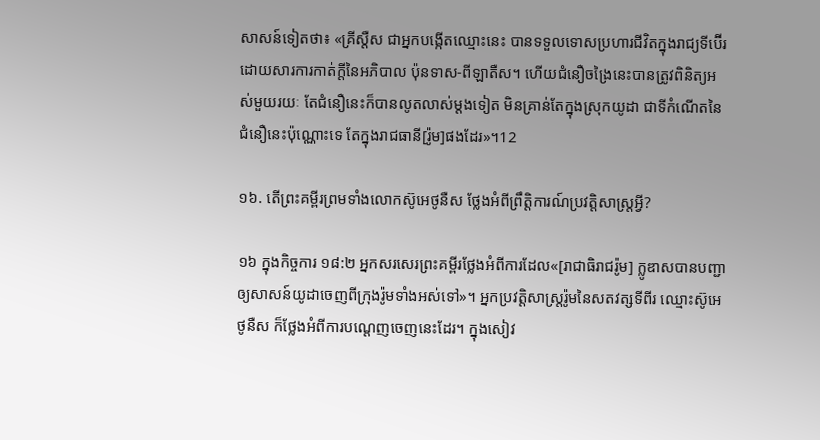សាសន៍ទៀតថា៖ «គ្រីស្ដឺស ជាអ្នកបង្កើតឈ្មោះនេះ បានទទួលទោសប្រហារជីវិតក្នុងរាជ្យទីប៊ើរ ដោយសារការកាត់ក្ដីនៃអភិបាល ប៉ុនទាស-ពីឡាតឺស។ ហើយជំនឿចង្រៃនេះបានត្រូវពិនិត្យអស់មួយរយៈ តែជំនឿនេះក៏បានលូតលាស់ម្ដងទៀត មិនគ្រាន់តែក្នុងស្រុកយូដា ជាទីកំណើតនៃជំនឿនេះប៉ុណ្ណោះទេ តែក្នុងរាជធានី[រ៉ូម]ផងដែរ»។12

១៦. តើព្រះគម្ពីរព្រមទាំងលោកស៊ូអេថូនឺស ថ្លែងអំពីព្រឹត្ដិការណ៍ប្រវត្ដិសាស្ត្រអ្វី?

១៦ ក្នុងកិច្ចការ ១៨:២ អ្នកសរសេរព្រះគម្ពីរថ្លែងអំពីការដែល«[រាជាធិរាជរ៉ូម] ក្លូឌាសបានបញ្ជាឲ្យសាសន៍យូដាចេញពីក្រុងរ៉ូមទាំងអស់ទៅ»។ អ្នកប្រវត្ដិសាស្ត្ររ៉ូមនៃសតវត្សទីពីរ ឈ្មោះស៊ូអេថូនឺស ក៏ថ្លែងអំពីការបណ្ដេញចេញនេះដែរ។ ក្នុងសៀវ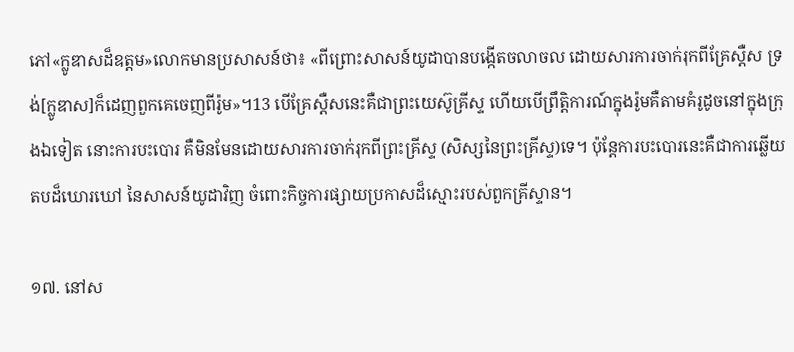ភៅ«ក្លូឌាសដ៏ឧត្តម»លោកមានប្រសាសន៍ថា៖ «ពីព្រោះសាសន៍យូដាបានបង្កើតចលាចល ដោយសារការចាក់រុកពីគ្រែស្ដឺស ទ្រង់[ក្លូឌាស]ក៏ដេញពួកគេចេញពីរ៉ូម»។13 បើគ្រែស្ដឺសនេះគឺជាព្រះយេស៊ូគ្រីស្ទ ហើយបើព្រឹត្ដិការណ៍ក្នុងរ៉ូមគឺតាមគំរូដូចនៅក្នុងក្រុងឯទៀត នោះការបះបោរ គឺមិនមែនដោយសារការចាក់រុកពីព្រះគ្រីស្ទ (សិស្សនៃព្រះគ្រីស្ទ)ទេ។ ប៉ុន្តែការបះបោរនេះគឺជាការឆ្លើយតបដ៏ឃោរឃៅ នៃសាសន៍យូដាវិញ ចំពោះកិច្ចការផ្សាយប្រកាសដ៏ស្មោះរបស់ពួកគ្រីស្ទាន។

១៧. នៅស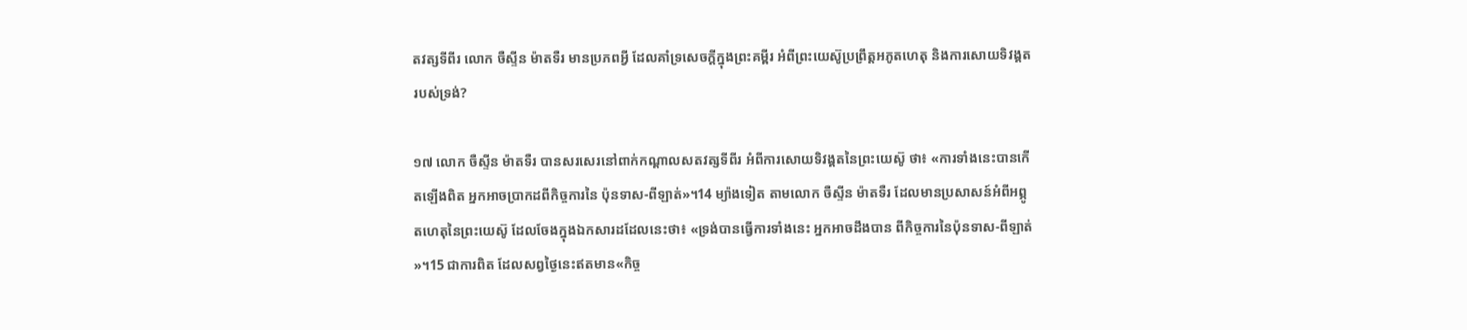តវត្សទីពីរ លោក ចឺស្ទីន ម៉ាតទឺរ មានប្រភពអ្វី ដែលគាំទ្រសេចក្ដីក្នុងព្រះគម្ពីរ អំពីព្រះយេស៊ូប្រព្រឹត្តអភូតហេតុ និងការសោយទិវង្គតរបស់ទ្រង់?

១៧ លោក ចឺស្ទីន ម៉ាតទឺរ បានសរសេរនៅពាក់កណ្ដាលសតវត្សទីពីរ អំពីការសោយទិវង្គតនៃព្រះយេស៊ូ ថា៖ «ការទាំងនេះបានកើតឡើងពិត អ្នកអាចប្រាកដពីកិច្ចការនៃ ប៉ុនទាស-ពីឡាត់»។14 ម្យ៉ាងទៀត តាមលោក ចឺស្ទីន ម៉ាតទឺរ ដែលមានប្រសាសន៍អំពីអព្ភូតហេតុនៃព្រះយេស៊ូ ដែលចែងក្នុងឯកសារដដែលនេះថា៖ «ទ្រង់បានធ្វើការទាំងនេះ អ្នកអាចដឹងបាន ពីកិច្ចការនៃប៉ុនទាស-ពីឡាត់»។15 ជាការពិត ដែលសព្វថ្ងៃនេះឥតមាន«កិច្ច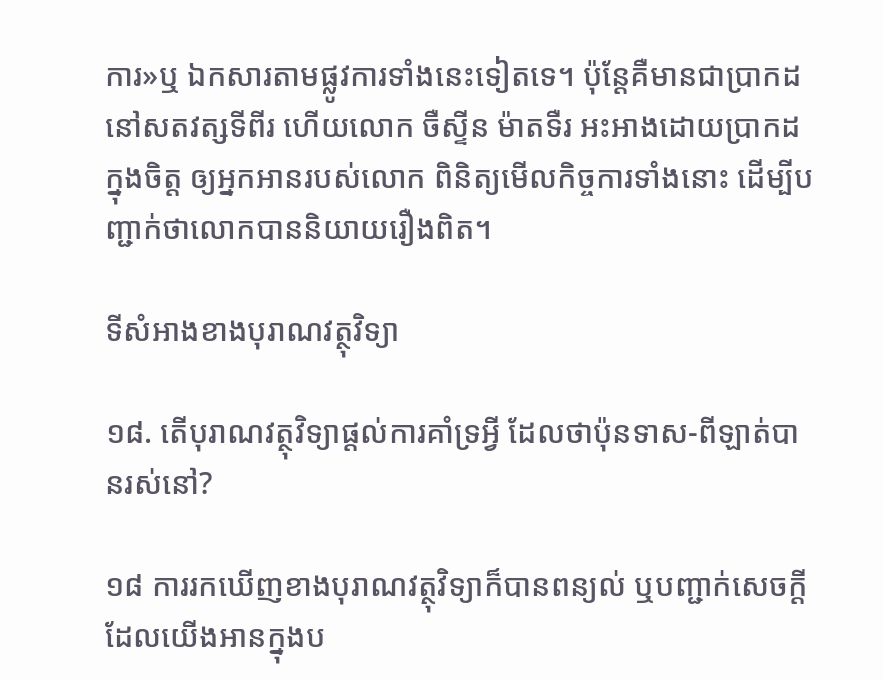ការ»ឬ ឯកសារតាមផ្លូវការទាំងនេះទៀតទេ។ ប៉ុន្តែគឺមានជាប្រាកដនៅសតវត្សទីពីរ ហើយលោក ចឺស្ទីន ម៉ាតទឺរ អះអាងដោយប្រាកដក្នុងចិត្ត ឲ្យអ្នកអានរបស់លោក ពិនិត្យមើលកិច្ចការទាំងនោះ ដើម្បីបញ្ជាក់ថាលោកបាននិយាយរឿងពិត។

ទីសំអាងខាងបុរាណវត្ថុវិទ្យា

១៨. តើបុរាណវត្ថុវិទ្យាផ្ដល់ការគាំទ្រអ្វី ដែលថាប៉ុនទាស-ពីឡាត់បានរស់នៅ?

១៨ ការរកឃើញខាងបុរាណវត្ថុវិទ្យាក៏បានពន្យល់ ឬបញ្ជាក់សេចក្ដីដែលយើងអានក្នុងប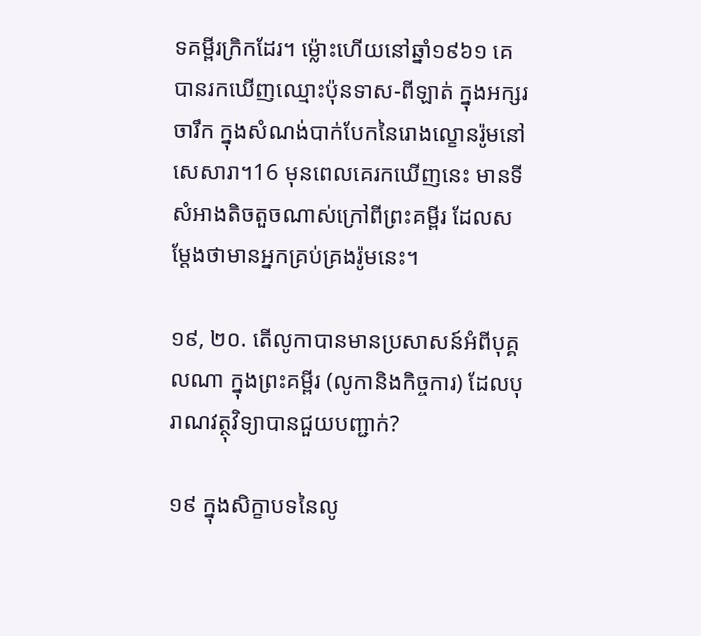ទគម្ពីរក្រិកដែរ។ ម្ល៉ោះហើយនៅឆ្នាំ១៩៦១ គេបានរកឃើញឈ្មោះប៉ុនទាស-ពីឡាត់ ក្នុងអក្សរចារឹក ក្នុងសំណង់បាក់បែកនៃរោងល្ខោនរ៉ូមនៅសេសារា។16 មុនពេលគេរកឃើញនេះ មានទីសំអាងតិចតួចណាស់ក្រៅពីព្រះគម្ពីរ ដែលសម្ដែងថាមានអ្នកគ្រប់គ្រងរ៉ូមនេះ។

១៩, ២០. តើលូកាបានមានប្រសាសន៍អំពីបុគ្គលណា ក្នុងព្រះគម្ពីរ (លូកានិងកិច្ចការ) ដែលបុរាណវត្ថុវិទ្យាបានជួយបញ្ជាក់?

១៩ ក្នុងសិក្ខាបទនៃលូ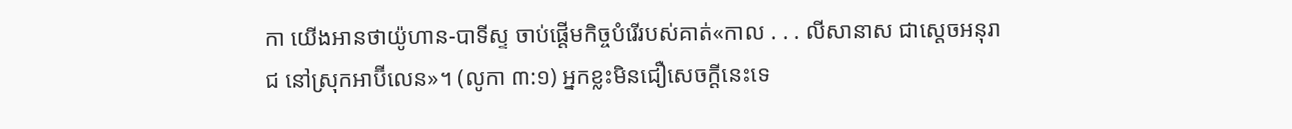កា យើងអានថាយ៉ូហាន-បាទីស្ទ ចាប់ផ្ដើមកិច្ចបំរើរបស់គាត់«កាល . . . លីសានាស ជាស្តេចអនុរាជ នៅស្រុកអាប៊ីលេន»។ (លូកា ៣:១) អ្នកខ្លះមិនជឿសេចក្ដីនេះទេ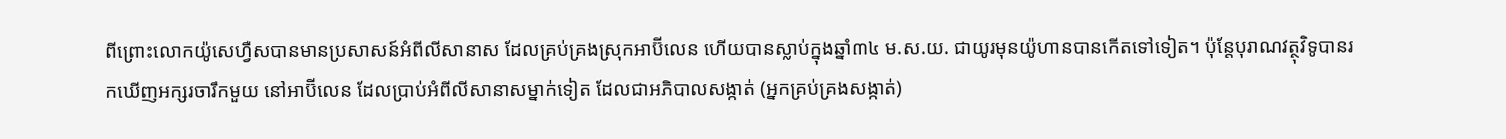ពីព្រោះលោកយ៉ូសេហ្វឺសបានមានប្រសាសន៍អំពីលីសានាស ដែលគ្រប់គ្រងស្រុកអាប៊ីលេន ហើយបានស្លាប់ក្នុងឆ្នាំ៣៤ ម.ស.យ. ជាយូរមុនយ៉ូហានបានកើតទៅទៀត។ ប៉ុន្តែបុរាណវត្ថុវិទូបានរកឃើញអក្សរចារឹកមួយ នៅអាប៊ីលេន ដែលប្រាប់អំពីលីសានាសម្នាក់ទៀត ដែលជាអភិបាលសង្កាត់ (អ្នកគ្រប់គ្រងសង្កាត់)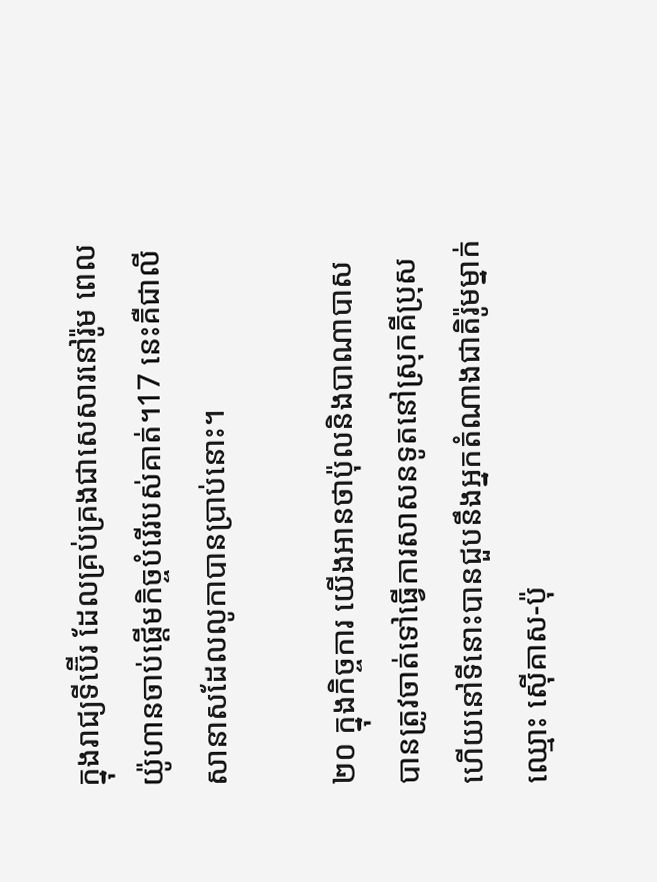ក្នុងរាជ្យទីប៊ើរ ដែលគ្រប់គ្រងជាសេសារនៅរ៉ូម ពេលយ៉ូហានចាប់ផ្ដើមកិច្ចបំរើរបស់គាត់។17 នេះគឺជាលីសានាសដែលលូកាបានប្រាប់នោះ។

២០ ក្នុងកិច្ចការ យើងអានថាប៉ុលនិងបាណាបាសបានត្រូវចាត់ទៅធ្វើការសាសនទូតនៅស្រុកគីប្រុស ហើយនៅទីនោះបានជួបនឹងអ្នកតំណាងជាតិរ៉ូមម្នាក់ឈ្មោះ ស៊ើគាស-ប៉ុ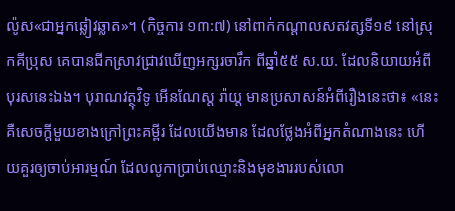ល៉ូស«ជាអ្នកឆ្លៀវឆ្លាត»។ (កិច្ចការ ១៣:៧) នៅពាក់កណ្ដាលសតវត្សទី១៩ នៅស្រុកគីប្រុស គេបានជីកស្រាវជ្រាវឃើញអក្សរចារឹក ពីឆ្នាំ៥៥ ស.យ. ដែលនិយាយអំពីបុរសនេះឯង។ បុរាណវត្ថុវិទូ អើនណែស្ត រ៉ាយ្ដ មានប្រសាសន៍អំពីរឿងនេះថា៖ «នេះគឺសេចក្ដីមួយខាងក្រៅព្រះគម្ពីរ ដែលយើងមាន ដែលថ្លែងអំពីអ្នកតំណាងនេះ ហើយគួរឲ្យចាប់អារម្មណ៍ ដែលលូកាប្រាប់ឈ្មោះនិងមុខងាររបស់លោ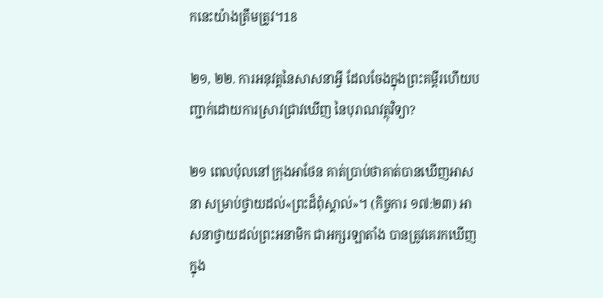កនេះយ៉ាងត្រឹមត្រូវ។18

២១, ២២. ការអនុវត្តនៃសាសនាអ្វី ដែលចែងក្នុងព្រះគម្ពីរហើយបញ្ជាក់ដោយការស្រាវជ្រាវឃើញ នៃបុរាណវត្ថុវិទ្យា?

២១ ពេលប៉ុលនៅក្រុងអាថែន គាត់ប្រាប់ថាគាត់បានឃើញអាសនា សម្រាប់ថ្វាយដល់«ព្រះដ៏ពុំស្គាល់»។ (កិច្ចការ ១៧:២៣) អាសនាថ្វាយដល់ព្រះអនាមិក ជាអក្សរឡាតាំង បានត្រូវគេរកឃើញក្នុង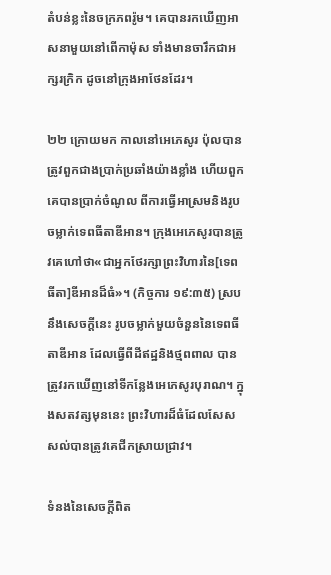តំបន់ខ្លះនៃចក្រភពរ៉ូម។ គេបានរកឃើញអាសនាមួយនៅពើកាម៉ុស ទាំងមានចារឹកជាអក្សរក្រិក ដូចនៅក្រុងអាថែនដែរ។

២២ ក្រោយមក កាលនៅអេភេសូរ ប៉ុលបានត្រូវពួកជាងប្រាក់ប្រឆាំងយ៉ាងខ្លាំង ហើយពួកគេបានប្រាក់ចំណូល ពីការធ្វើអាស្រមនិងរូបចម្លាក់ទេពធីតាឌីអាន។ ក្រុងអេភេសូរបានត្រូវគេហៅថា«ជាអ្នកថែរក្សាព្រះវិហារនៃ[ទេពធីតា]ឌីអានដ៏ធំ»។ (កិច្ចការ ១៩:៣៥) ស្របនឹងសេចក្ដីនេះ រូបចម្លាក់មួយចំនួននៃទេពធីតាឌីអាន ដែលធ្វើពីដីឥដ្ឋនិងថ្មពពាល បានត្រូវរកឃើញនៅទីកន្លែងអេភេសូរបុរាណ។ ក្នុងសតវត្សមុននេះ ព្រះវិហារដ៏ធំដែលសែសសល់បានត្រូវគេជីកស្រាយជ្រាវ។

ទំនងនៃសេចក្ដីពិត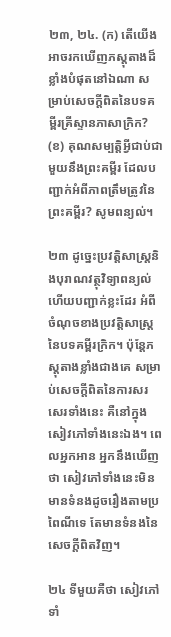២៣, ២៤. (ក) តើយើងអាចរកឃើញភស្តុតាងដ៏ខ្លាំងបំផុតនៅឯណា សម្រាប់សេចក្ដីពិតនៃបទគម្ពីរគ្រីស្ទានភាសាក្រិក? (ខ) គុណសម្បត្ដិអ្វីជាប់ជាមួយនឹងព្រះគម្ពីរ ដែលបញ្ជាក់អំពីភាពត្រឹមត្រូវនៃព្រះគម្ពីរ? សូមពន្យល់។

២៣ ដូច្នេះប្រវត្ដិសាស្ត្រនិងបុរាណវត្ថុវិទ្យាពន្យល់ ហើយបញ្ជាក់ខ្លះដែរ អំពីចំណុចខាងប្រវត្ដិសាស្ត្រ នៃបទគម្ពីរក្រិក។ ប៉ុន្តែភស្តុតាងខ្លាំងជាងគេ សម្រាប់សេចក្ដីពិតនៃការសរសេរទាំងនេះ គឺនៅក្នុងសៀវភៅទាំងនេះឯង។ ពេលអ្នកអាន អ្នកនឹងឃើញថា សៀវភៅទាំងនេះមិនមានទំនងដូចរឿងតាមប្រពៃណីទេ តែមានទំនងនៃសេចក្ដីពិតវិញ។

២៤ ទីមួយគឺថា សៀវភៅទាំ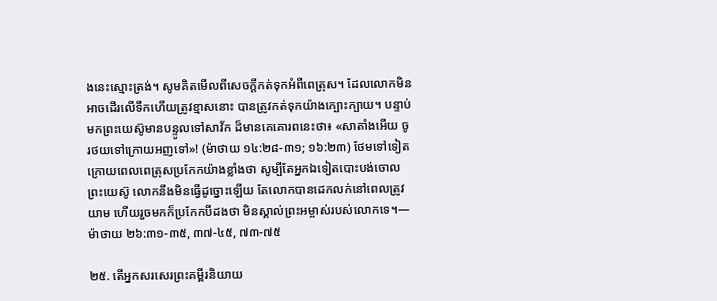ងនេះស្មោះត្រង់។ សូមគិតមើលពីសេចក្ដីកត់ទុកអំពីពេត្រុស។ ដែលលោកមិនអាចដើរលើទឹកហើយត្រូវខ្មាសនោះ បានត្រូវកត់ទុកយ៉ាងក្បោះក្បាយ។ បន្ទាប់មកព្រះយេស៊ូមានបន្ទូលទៅសាវ័ក ដ៏មានគេគោរពនេះថា៖ «សាតាំងអើយ ចូរថយទៅក្រោយអញទៅ»! (ម៉ាថាយ ១៤:២៨-៣១; ១៦:២៣) ថែមទៅទៀត ក្រោយពេលពេត្រុសប្រកែកយ៉ាងខ្លាំងថា សូម្បីតែអ្នកឯទៀតបោះបង់ចោលព្រះយេស៊ូ លោកនឹងមិនធ្វើដូច្នោះឡើយ តែលោកបានដេកលក់នៅពេលត្រូវយាម ហើយរួចមកក៏ប្រកែកបីដងថា មិនស្គាល់ព្រះអម្ចាស់របស់លោកទេ។—ម៉ាថាយ ២៦:៣១-៣៥, ៣៧-៤៥, ៧៣-៧៥

២៥. តើអ្នកសរសេរព្រះគម្ពីរនិយាយ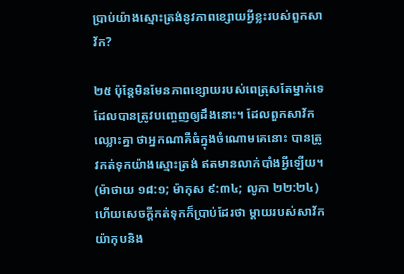ប្រាប់យ៉ាងស្មោះត្រង់នូវភាពខ្សោយអ្វីខ្លះរបស់ពួកសាវ័ក?

២៥ ប៉ុន្តែមិនមែនភាពខ្សោយរបស់ពេត្រុសតែម្នាក់ទេ ដែលបានត្រូវបញ្ចេញឲ្យដឹងនោះ។ ដែលពួកសាវ័កឈ្លោះគ្នា ថាអ្នកណាគឺធំក្នុងចំណោមគេនោះ បានត្រូវកត់ទុកយ៉ាងស្មោះត្រង់ ឥតមានលាក់បាំងអ្វីឡើយ។ (ម៉ាថាយ ១៨:១; ម៉ាកុស ៩:៣៤; លូកា ២២:២៤) ហើយសេចក្ដីកត់ទុកក៏ប្រាប់ដែរថា ម្ដាយរបស់សាវ័កយ៉ាកុបនិង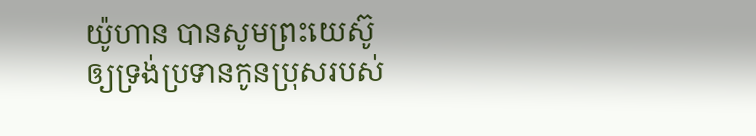យ៉ូហាន បានសូមព្រះយេស៊ូឲ្យទ្រង់ប្រទានកូនប្រុសរបស់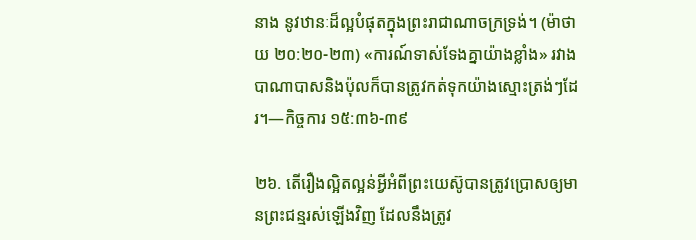នាង នូវឋានៈដ៏ល្អបំផុតក្នុងព្រះរាជាណាចក្រទ្រង់។ (ម៉ាថាយ ២០:២០-២៣) «ការណ៍ទាស់ទែងគ្នាយ៉ាងខ្លាំង» រវាងបាណាបាសនិងប៉ុលក៏បានត្រូវកត់ទុកយ៉ាងស្មោះត្រង់ៗដែរ។—កិច្ចការ ១៥:៣៦-៣៩

២៦. តើរឿងល្អិតល្អន់អ្វីអំពីព្រះយេស៊ូបានត្រូវប្រោសឲ្យមានព្រះជន្មរស់ឡើងវិញ ដែលនឹងត្រូវ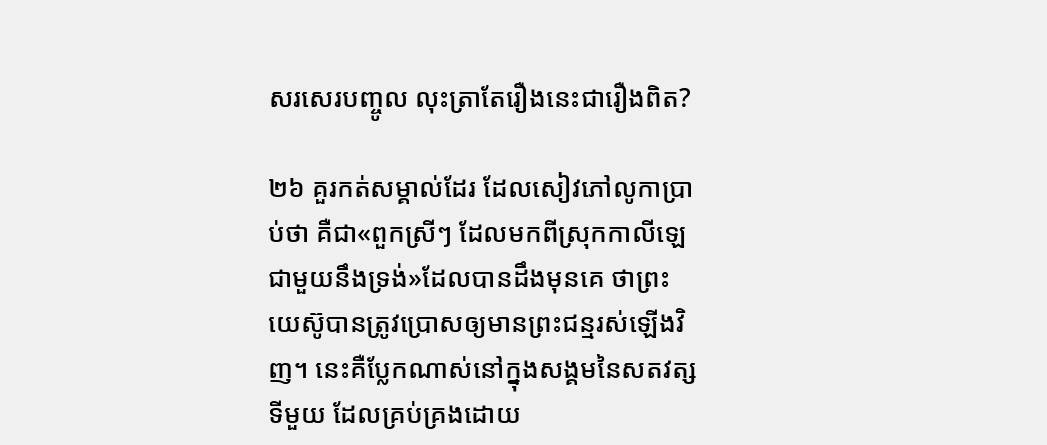សរសេរបញ្ចូល លុះត្រាតែរឿងនេះជារឿងពិត?

២៦ គួរកត់សម្គាល់ដែរ ដែលសៀវភៅលូកាប្រាប់ថា គឺជា«ពួកស្រីៗ ដែលមកពីស្រុកកាលីឡេជាមួយនឹងទ្រង់»ដែលបានដឹងមុនគេ ថាព្រះយេស៊ូបានត្រូវប្រោសឲ្យមានព្រះជន្មរស់ឡើងវិញ។ នេះគឺប្លែកណាស់នៅក្នុងសង្គមនៃសតវត្សទីមួយ ដែលគ្រប់គ្រងដោយ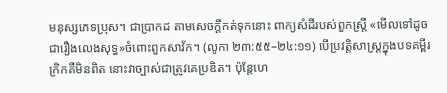មនុស្សភេទប្រុស។ ជាប្រាកដ តាមសេចក្ដីកត់ទុកនោះ ពាក្យសំដីរបស់ពួកស្ត្រី «មើលទៅដូចជារឿងលេងសុទ្ធ»ចំពោះពួកសាវ័ក។ (លូកា ២៣:៥៥–២៤:១១) បើប្រវត្ដិសាស្ត្រក្នុងបទគម្ពីរក្រិកគឺមិនពិត នោះវាច្បាស់ជាត្រូវគេប្រឌិត។ ប៉ុន្តែហេ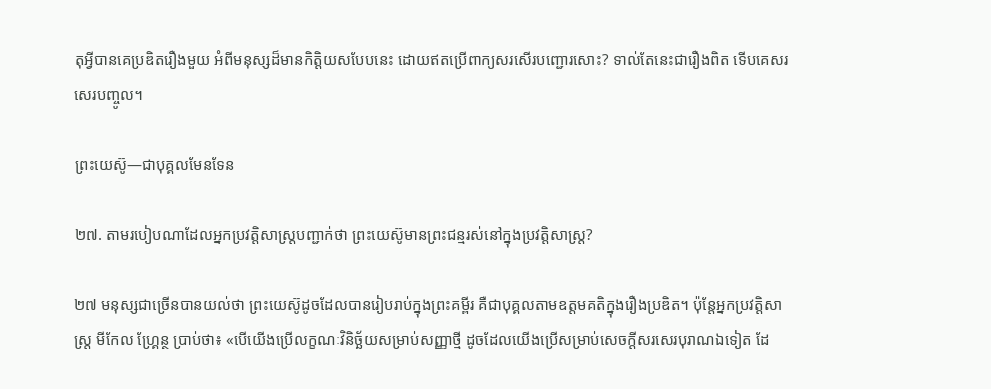តុអ្វីបានគេប្រឌិតរឿងមួយ អំពីមនុស្សដ៏មានកិត្ដិយសបែបនេះ ដោយឥតប្រើពាក្យសរសើរបញ្ជោរសោះ? ទាល់តែនេះជារឿងពិត ទើបគេសរសេរបញ្ចូល។

ព្រះយេស៊ូ—ជាបុគ្គលមែនទែន

២៧. តាមរបៀបណាដែលអ្នកប្រវត្ដិសាស្ត្របញ្ជាក់ថា ព្រះយេស៊ូមានព្រះជន្មរស់នៅក្នុងប្រវត្ដិសាស្ត្រ?

២៧ មនុស្សជាច្រើនបានយល់ថា ព្រះយេស៊ូដូចដែលបានរៀបរាប់ក្នុងព្រះគម្ពីរ គឺជាបុគ្គលតាមឧត្តមគតិក្នុងរឿងប្រឌិត។ ប៉ុន្តែអ្នកប្រវត្ដិសាស្ត្រ មីកែល ហ្គ្រែន្ថ ប្រាប់ថា៖ «បើយើងប្រើលក្ខណៈវិនិច្ឆ័យសម្រាប់សញ្ញាថ្មី ដូចដែលយើងប្រើសម្រាប់សេចក្ដីសរសេរបុរាណឯទៀត ដែ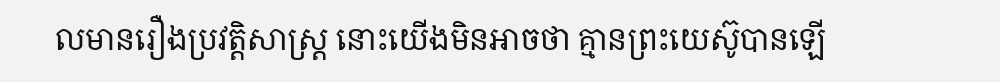លមានរឿងប្រវត្ដិសាស្ត្រ នោះយើងមិនអាចថា គ្មានព្រះយេស៊ូបានឡើ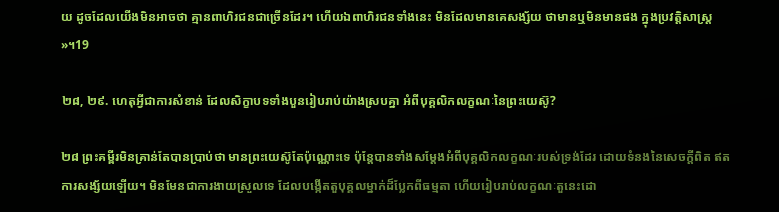យ ដូចដែលយើងមិនអាចថា គ្មានពាហិរជនជាច្រើនដែរ។ ហើយឯពាហិរជនទាំងនេះ មិនដែលមានគេសង្ស័យ ថាមានឬមិនមានផង ក្នុងប្រវត្ដិសាស្ត្រ»។19

២៨, ២៩. ហេតុអ្វីជាការសំខាន់ ដែលសិក្ខាបទទាំងបួនរៀបរាប់យ៉ាងស្របគ្នា អំពីបុគ្គលិកលក្ខណៈនៃព្រះយេស៊ូ?

២៨ ព្រះគម្ពីរមិនគ្រាន់តែបានប្រាប់ថា មានព្រះយេស៊ូតែប៉ុណ្ណោះទេ ប៉ុន្តែបានទាំងសម្ដែងអំពីបុគ្គលិកលក្ខណៈរបស់ទ្រង់ដែរ ដោយទំនងនៃសេចក្ដីពិត ឥតការសង្ស័យឡើយ។ មិនមែនជាការងាយស្រួលទេ ដែលបង្កើតតួបុគ្គលម្នាក់ដ៏ប្លែកពីធម្មតា ហើយរៀបរាប់លក្ខណៈតួនេះដោ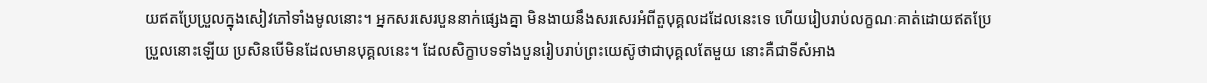យឥតប្រែប្រួលក្នុងសៀវភៅទាំងមូលនោះ។ អ្នកសរសេរបួននាក់ផ្សេងគ្នា មិនងាយនឹងសរសេរអំពីតួបុគ្គលដដែលនេះទេ ហើយរៀបរាប់លក្ខណៈគាត់ដោយឥតប្រែប្រួលនោះឡើយ ប្រសិនបើមិនដែលមានបុគ្គលនេះ។ ដែលសិក្ខាបទទាំងបួនរៀបរាប់ព្រះយេស៊ូថាជាបុគ្គលតែមួយ នោះគឺជាទីសំអាង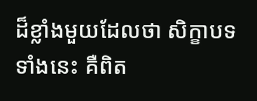ដ៏ខ្លាំងមួយដែលថា សិក្ខាបទទាំងនេះ គឺពិត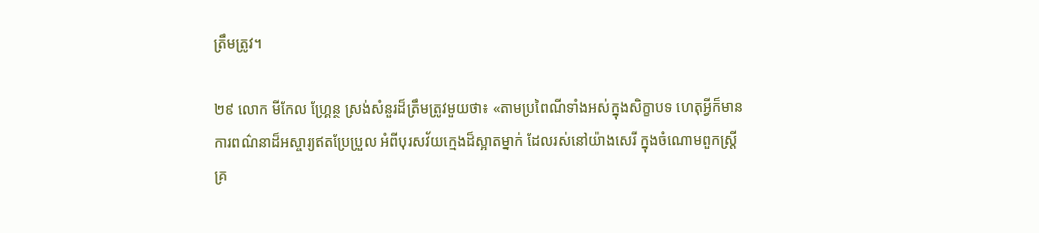ត្រឹមត្រូវ។

២៩ លោក មីកែល ហ្គ្រែន្ថ ស្រង់សំនួរដ៏ត្រឹមត្រូវមួយថា៖ «តាមប្រពៃណីទាំងអស់ក្នុងសិក្ខាបទ ហេតុអ្វីក៏មានការពណ៌នាដ៏អស្ចារ្យឥតប្រែប្រួល អំពីបុរសវ័យក្មេងដ៏ស្អាតម្នាក់ ដែលរស់នៅយ៉ាងសេរី ក្នុងចំណោមពួកស្ត្រីគ្រ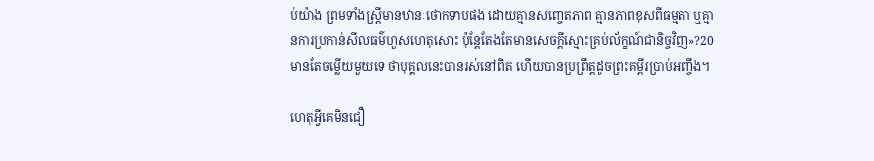ប់យ៉ាង ព្រមទាំងស្ត្រីមានឋានៈថោកទាបផង ដោយគ្មានសញ្ចេតភាព គ្មានភាពខុសពីធម្មតា ឬគ្មានការប្រកាន់សីលធម៌ហួសហេតុសោះ ប៉ុន្តែតែងតែមានសេចក្ដីស្មោះគ្រប់ល័ក្ខណ៍ជានិច្ចវិញ»?20 មានតែចម្លើយមួយទេ ថាបុគ្គលនេះបានរស់នៅពិត ហើយបានប្រព្រឹត្តដូចព្រះគម្ពីរប្រាប់អញ្ចឹង។

ហេតុអ្វីគេមិនជឿ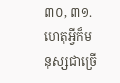៣០, ៣១. ហេតុអ្វីក៏មនុស្សជាច្រើ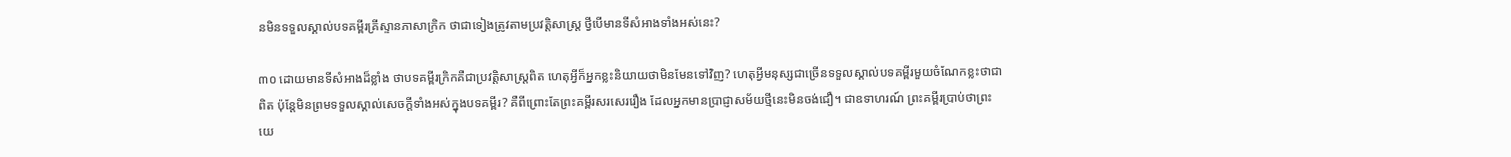នមិនទទួលស្គាល់បទគម្ពីរគ្រីស្ទានភាសាក្រិក ថាជាទៀងត្រូវតាមប្រវត្ដិសាស្ត្រ ថ្វីបើមានទីសំអាងទាំងអស់នេះ?

៣០ ដោយមានទីសំអាងដ៏ខ្លាំង ថាបទគម្ពីរក្រិកគឺជាប្រវត្ដិសាស្ត្រពិត ហេតុអ្វីក៏អ្នកខ្លះនិយាយថាមិនមែនទៅវិញ? ហេតុអ្វីមនុស្សជាច្រើនទទួលស្គាល់បទគម្ពីរមួយចំណែកខ្លះថាជាពិត ប៉ុន្តែមិនព្រមទទួលស្គាល់សេចក្ដីទាំងអស់ក្នុងបទគម្ពីរ? គឺពីព្រោះតែព្រះគម្ពីរសរសេររឿង ដែលអ្នកមានប្រាជ្ញាសម័យថ្មីនេះមិនចង់ជឿ។ ជាឧទាហរណ៍ ព្រះគម្ពីរប្រាប់ថាព្រះយេ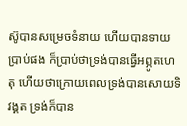ស៊ូបានសម្រេចទំនាយ ហើយបានទាយប្រាប់ផង ក៏ប្រាប់ថាទ្រង់បានធ្វើអព្ភូតហេតុ ហើយថាក្រោយពេលទ្រង់បានសោយទិវង្គត ទ្រង់ក៏បាន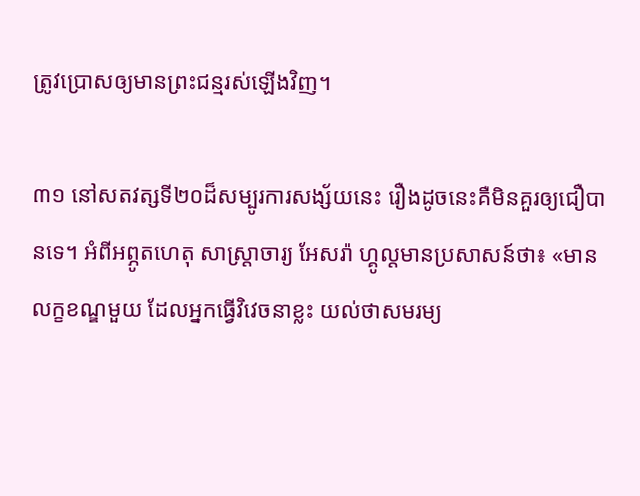ត្រូវប្រោសឲ្យមានព្រះជន្មរស់ឡើងវិញ។

៣១ នៅសតវត្សទី២០ដ៏សម្បូរការសង្ស័យនេះ រឿងដូចនេះគឺមិនគួរឲ្យជឿបានទេ។ អំពីអព្ភូតហេតុ សាស្ដ្រាចារ្យ អែសរ៉ា ហ្គូល្ដមានប្រសាសន៍ថា៖ «មានលក្ខខណ្ឌមួយ ដែលអ្នកធ្វើវិវេចនាខ្លះ យល់ថាសមរម្យ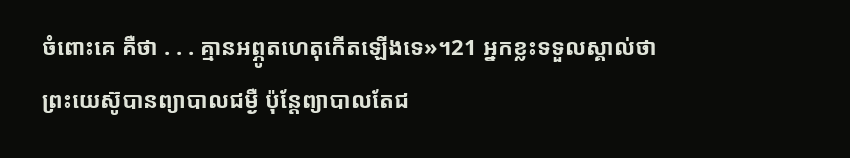ចំពោះគេ គឺថា . . . គ្មានអព្ភូតហេតុកើតឡើងទេ»។21 អ្នកខ្លះទទួលស្គាល់ថា ព្រះយេស៊ូបានព្យាបាលជម្ងឺ ប៉ុន្តែព្យាបាលតែជ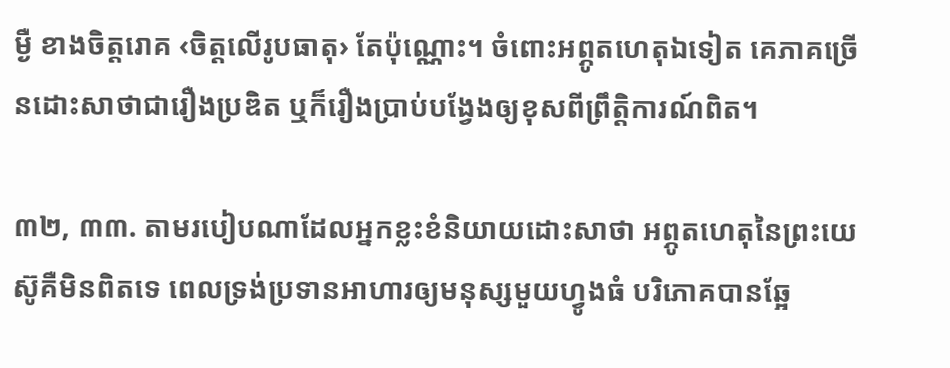ម្ងឺ ខាងចិត្តរោគ ‹ចិត្តលើរូបធាតុ› តែប៉ុណ្ណោះ។ ចំពោះអព្ភូតហេតុឯទៀត គេភាគច្រើនដោះសាថាជារឿងប្រឌិត ឬក៏រឿងប្រាប់បង្វែងឲ្យខុសពីព្រឹត្ដិការណ៍ពិត។

៣២, ៣៣. តាមរបៀបណាដែលអ្នកខ្លះខំនិយាយដោះសាថា អព្ភូតហេតុនៃព្រះយេស៊ូគឺមិនពិតទេ ពេលទ្រង់ប្រទានអាហារឲ្យមនុស្សមួយហ្វូងធំ បរិភោគបានឆ្អែ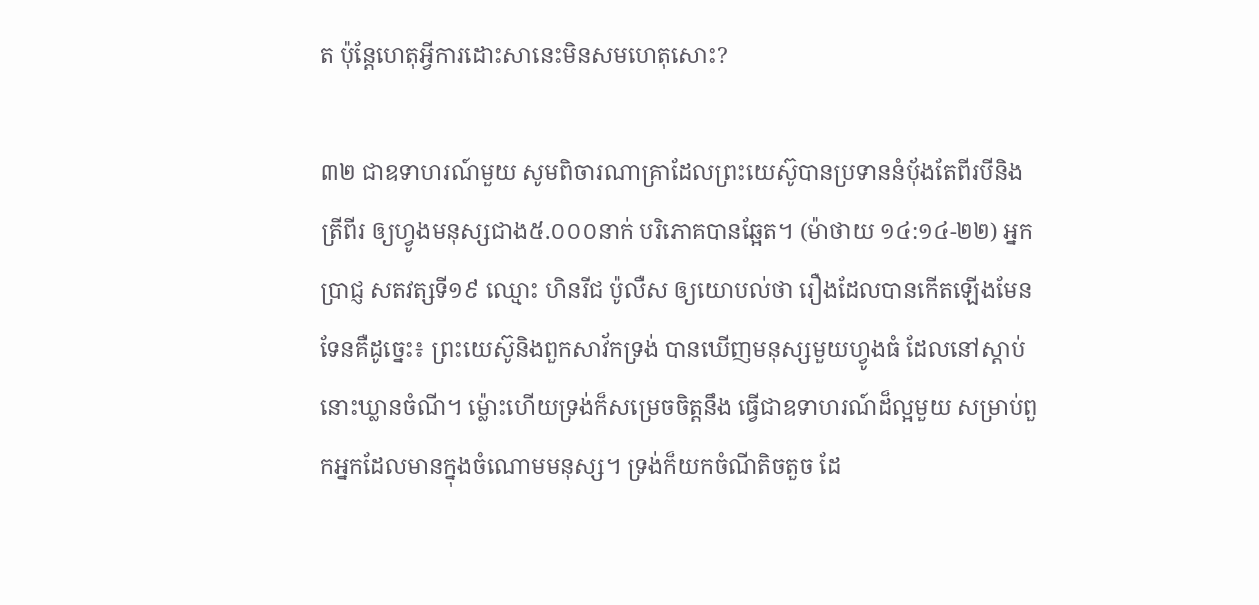ត ប៉ុន្តែហេតុអ្វីការដោះសានេះមិនសមហេតុសោះ?

៣២ ជាឧទាហរណ៍មួយ សូមពិចារណាគ្រាដែលព្រះយេស៊ូបានប្រទាននំប៉័ងតែពីរបីនិងត្រីពីរ ឲ្យហ្វូងមនុស្សជាង៥.០០០នាក់ បរិភោគបានឆ្អែត។ (ម៉ាថាយ ១៤:១៤-២២) អ្នកប្រាជ្ញ សតវត្សទី១៩ ឈ្មោះ ហិនរីជ ប៉ូលឺស ឲ្យយោបល់ថា រឿងដែលបានកើតឡើងមែនទែនគឺដូច្នេះ៖ ព្រះយេស៊ូនិងពួកសាវ័កទ្រង់ បានឃើញមនុស្សមួយហ្វូងធំ ដែលនៅស្ដាប់នោះឃ្លានចំណី។ ម្ល៉ោះហើយទ្រង់ក៏សម្រេចចិត្តនឹង ធ្វើជាឧទាហរណ៍ដ៏ល្អមួយ សម្រាប់ពួកអ្នកដែលមានក្នុងចំណោមមនុស្ស។ ទ្រង់ក៏យកចំណីតិចតួច ដែ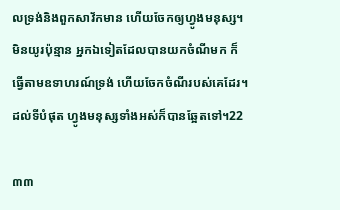លទ្រង់និងពួកសាវ័កមាន ហើយចែកឲ្យហ្វូងមនុស្ស។ មិនយូរប៉ុន្មាន អ្នកឯទៀតដែលបានយកចំណីមក ក៏ធ្វើតាមឧទាហរណ៍ទ្រង់ ហើយចែកចំណីរបស់គេដែរ។ ដល់ទីបំផុត ហ្វូងមនុស្សទាំងអស់ក៏បានឆ្អែតទៅ។22

៣៣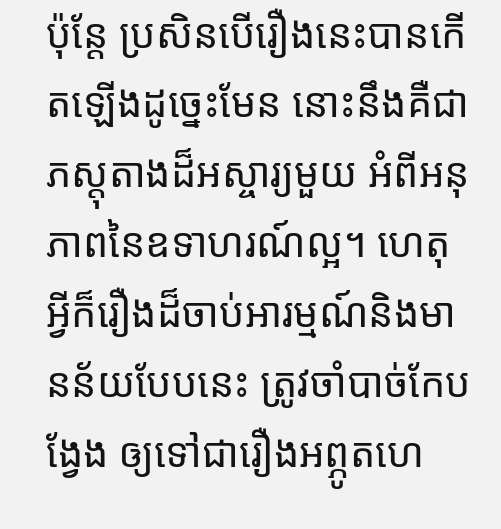ប៉ុន្តែ ប្រសិនបើរឿងនេះបានកើតឡើងដូច្នេះមែន នោះនឹងគឺជាភស្តុតាងដ៏អស្ចារ្យមួយ អំពីអនុភាពនៃឧទាហរណ៍ល្អ។ ហេតុអ្វីក៏រឿងដ៏ចាប់អារម្មណ៍និងមានន័យបែបនេះ ត្រូវចាំបាច់កែបង្វែង ឲ្យទៅជារឿងអព្ភូតហេ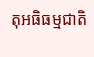តុអធិធម្មជាតិ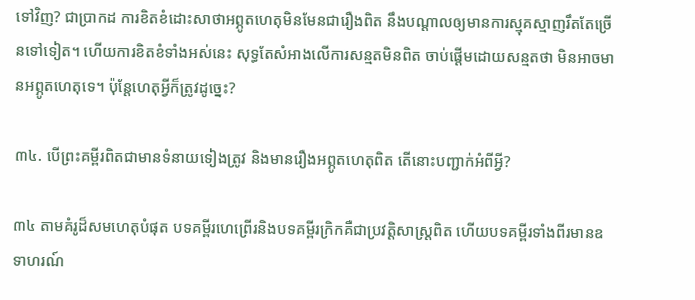ទៅវិញ? ជាប្រាកដ ការខិតខំដោះសាថាអព្ភូតហេតុមិនមែនជារឿងពិត នឹងបណ្ដាលឲ្យមានការស្មុគស្មាញរឹតតែច្រើនទៅទៀត។ ហើយការខិតខំទាំងអស់នេះ សុទ្ធតែសំអាងលើការសន្មតមិនពិត ចាប់ផ្ដើមដោយសន្មតថា មិនអាចមានអព្ភូតហេតុទេ។ ប៉ុន្តែហេតុអ្វីក៏ត្រូវដូច្នេះ?

៣៤. បើព្រះគម្ពីរពិតជាមានទំនាយទៀងត្រូវ និងមានរឿងអព្ភូតហេតុពិត តើនោះបញ្ជាក់អំពីអ្វី?

៣៤ តាមគំរូដ៏សមហេតុបំផុត បទគម្ពីរហេព្រើរនិងបទគម្ពីរក្រិកគឺជាប្រវត្ដិសាស្ត្រពិត ហើយបទគម្ពីរទាំងពីរមានឧទាហរណ៍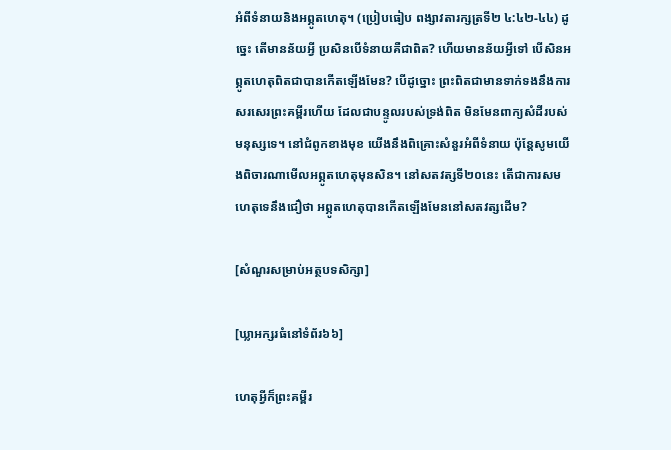អំពីទំនាយនិងអព្ភូតហេតុ។ (ប្រៀបធៀប ពង្សាវតារក្សត្រទី២ ៤:៤២-៤៤) ដូច្នេះ តើមានន័យអ្វី ប្រសិនបើទំនាយគឺជាពិត? ហើយមានន័យអ្វីទៅ បើសិនអព្ភូតហេតុពិតជាបានកើតឡើងមែន? បើដូច្នោះ ព្រះពិតជាមានទាក់ទងនឹងការសរសេរព្រះគម្ពីរហើយ ដែលជាបន្ទូលរបស់ទ្រង់ពិត មិនមែនពាក្យសំដីរបស់មនុស្សទេ។ នៅជំពូកខាងមុខ យើងនឹងពិគ្រោះសំនួរអំពីទំនាយ ប៉ុន្តែសូមយើងពិចារណាមើលអព្ភូតហេតុមុនសិន។ នៅសតវត្សទី២០នេះ តើជាការសមហេតុទេនឹងជឿថា អព្ភូតហេតុបានកើតឡើងមែននៅសតវត្សដើម?

[សំណួរសម្រាប់អត្ថបទសិក្សា]

[ឃ្លាអក្សរធំនៅទំព័រ៦៦]

ហេតុអ្វីក៏ព្រះគម្ពីរ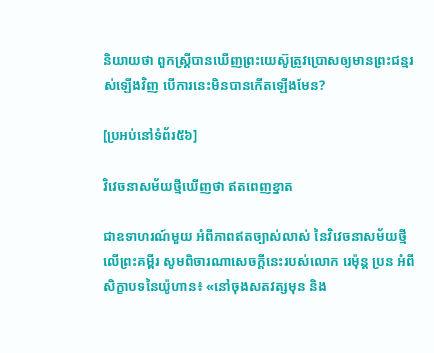និយាយថា ពួកស្ត្រីបានឃើញព្រះយេស៊ូត្រូវប្រោសឲ្យមានព្រះជន្មរស់ឡើងវិញ បើការនេះមិនបានកើតឡើងមែន?

[ប្រអប់នៅទំព័រ៥៦]

វិវេចនាសម័យថ្មីឃើញថា ឥតពេញខ្នាត

ជាឧទាហរណ៍មួយ អំពីភាពឥតច្បាស់លាស់ នៃវិវេចនាសម័យថ្មីលើព្រះគម្ពីរ សូមពិចារណាសេចក្ដីនេះរបស់លោក រេម៉ុន្ត ប្រន អំពីសិក្ខាបទនៃយ៉ូហាន៖ «នៅចុងសតវត្សមុន និង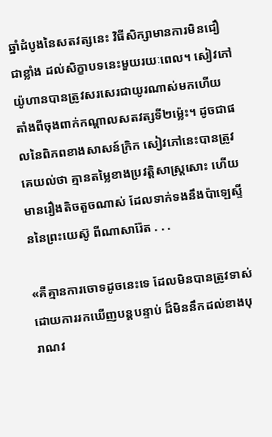ឆ្នាំដំបូងនៃសតវត្សនេះ វិធីសិក្សាមានការមិនជឿជាខ្លាំង ដល់សិក្ខាបទនេះមួយរយៈពេល។ សៀវភៅយ៉ូហានបានត្រូវសរសេរជាយូរណាស់មកហើយ តាំងពីចុងពាក់កណ្ដាលសតវត្សទី២ម្ល៉េះ។ ដូចជាផលនៃពិភពខាងសាសន៍ក្រិក សៀវភៅនេះបានត្រូវគេយល់ថា គ្មានតម្លៃខាងប្រវត្ដិសាស្ត្រសោះ ហើយមានរឿងតិចតួចណាស់ ដែលទាក់ទងនឹងប៉ាឡេស្ទីននៃព្រះយេស៊ូ ពីណាសារ៉ែត . . .

«គឺគ្មានការចោទដូចនេះទេ ដែលមិនបានត្រូវទាស់ដោយការរកឃើញបន្តបន្ទាប់ ដ៏មិននឹកដល់ខាងបុរាណវ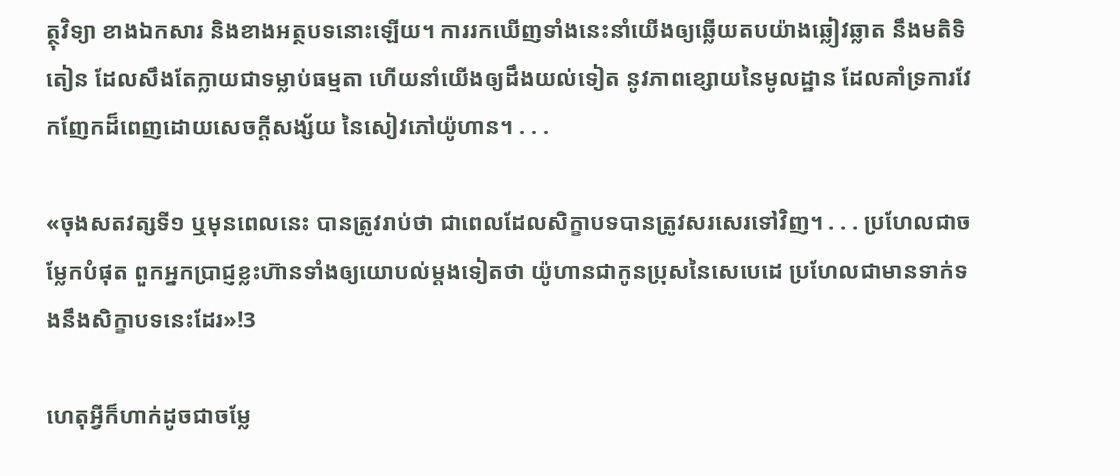ត្ថុវិទ្យា ខាងឯកសារ និងខាងអត្ថបទនោះឡើយ។ ការរកឃើញទាំងនេះនាំយើងឲ្យឆ្លើយតបយ៉ាងឆ្លៀវឆ្លាត នឹងមតិទិតៀន ដែលសឹងតែក្លាយជាទម្លាប់ធម្មតា ហើយនាំយើងឲ្យដឹងយល់ទៀត នូវភាពខ្សោយនៃមូលដ្ឋាន ដែលគាំទ្រការវែកញែកដ៏ពេញដោយសេចក្ដីសង្ស័យ នៃសៀវភៅយ៉ូហាន។ . . .

«ចុងសតវត្សទី១ ឬមុនពេលនេះ បានត្រូវរាប់ថា ជាពេលដែលសិក្ខាបទបានត្រូវសរសេរទៅវិញ។ . . . ប្រហែលជាចម្លែកបំផុត ពួកអ្នកប្រាជ្ញខ្លះហ៊ានទាំងឲ្យយោបល់ម្ដងទៀតថា យ៉ូហានជាកូនប្រុសនៃសេបេដេ ប្រហែលជាមានទាក់ទងនឹងសិក្ខាបទនេះដែរ»!3

ហេតុអ្វីក៏ហាក់ដូចជាចម្លែ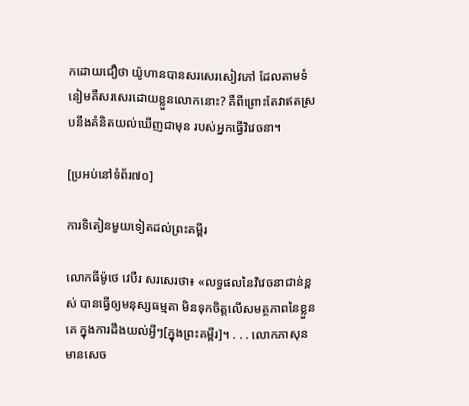កដោយជឿថា យ៉ូហានបានសរសេរសៀវភៅ ដែលតាមទំនៀមគឺសរសេរដោយខ្លួនលោកនោះ? គឺពីព្រោះតែវាឥតស្របនឹងគំនិតយល់ឃើញជាមុន របស់អ្នកធ្វើវិវេចនា។

[ប្រអប់នៅទំព័រ៧០]

ការទិតៀនមួយទៀតដល់ព្រះគម្ពីរ

លោកធីម៉ូថេ វេបឺរ សរសេរថា៖ «លទ្ធផលនៃវិវេចនាជាន់ខ្ពស់ បានធ្វើឲ្យមនុស្សធម្មតា មិនទុកចិត្តលើសមត្ថភាពនៃខ្លួនគេ ក្នុងការដឹងយល់អ្វីៗ[ក្នុងព្រះគម្ពីរ]។ . . . លោកភាសុន មានសេច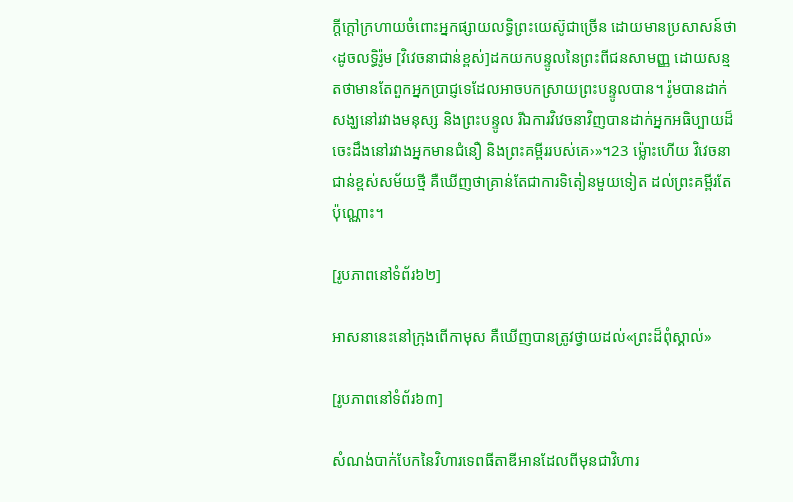ក្ដីក្ដៅក្រហាយចំពោះអ្នកផ្សាយលទ្ធិព្រះយេស៊ូជាច្រើន ដោយមានប្រសាសន៍ថា ‹ដូចលទ្ធិរ៉ូម [វិវេចនាជាន់ខ្ពស់]ដកយកបន្ទូលនៃព្រះពីជនសាមញ្ញ ដោយសន្មតថាមានតែពួកអ្នកប្រាជ្ញទេដែលអាចបកស្រាយព្រះបន្ទូលបាន។ រ៉ូមបានដាក់សង្ឃនៅរវាងមនុស្ស និងព្រះបន្ទូល រីឯការវិវេចនាវិញបានដាក់អ្នកអធិប្បាយដ៏ចេះដឹងនៅរវាងអ្នកមានជំនឿ និងព្រះគម្ពីររបស់គេ›»។23 ម្ល៉ោះហើយ វិវេចនាជាន់ខ្ពស់សម័យថ្មី គឺឃើញថាគ្រាន់តែជាការទិតៀនមួយទៀត ដល់ព្រះគម្ពីរតែប៉ុណ្ណោះ។

[រូបភាពនៅទំព័រ៦២]

អាសនានេះនៅក្រុងពើកាមុស គឺឃើញបានត្រូវថ្វាយដល់«ព្រះដ៏ពុំស្គាល់»

[រូបភាពនៅទំព័រ៦៣]

សំណង់បាក់បែកនៃវិហារទេពធីតាឌីអានដែលពីមុនជាវិហារ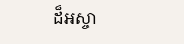ដ៏អស្ចា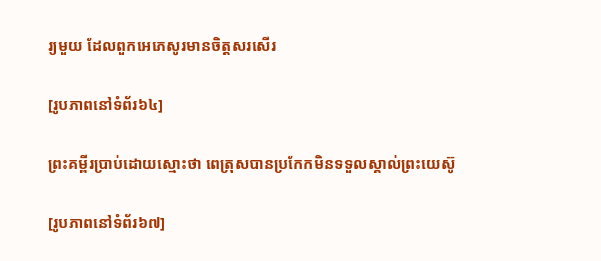រ្យមួយ ដែលពួកអេភេសូរមានចិត្តសរសើរ

[រូបភាពនៅទំព័រ៦៤]

ព្រះគម្ពីរប្រាប់ដោយស្មោះថា ពេត្រុសបានប្រកែកមិនទទួលស្គាល់ព្រះយេស៊ូ

[រូបភាពនៅទំព័រ៦៧]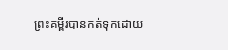ព្រះគម្ពីរបានកត់ទុកដោយ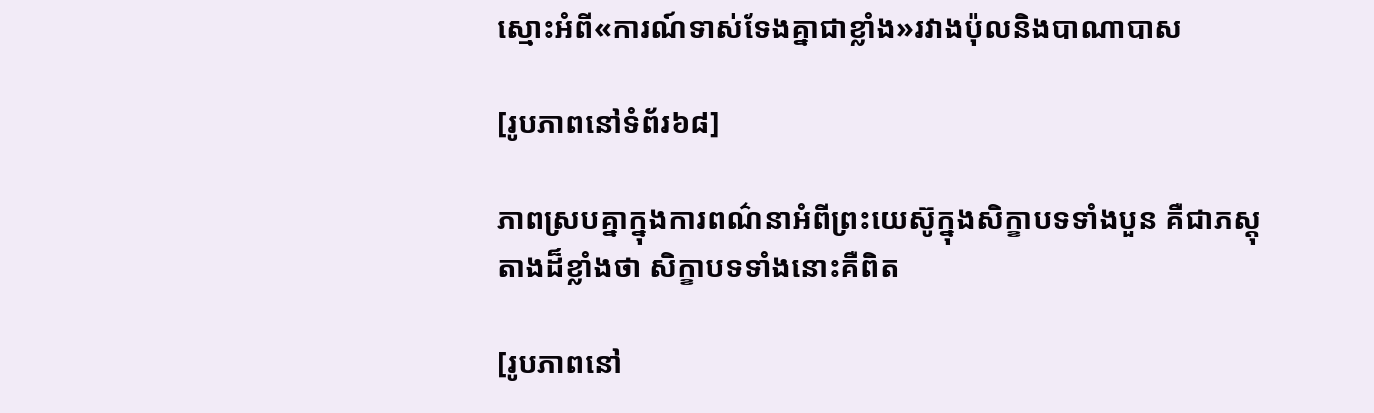ស្មោះអំពី«ការណ៍ទាស់ទែងគ្នាជាខ្លាំង»រវាងប៉ុលនិងបាណាបាស

[រូបភាពនៅទំព័រ៦៨]

ភាពស្របគ្នាក្នុងការពណ៌នាអំពីព្រះយេស៊ូក្នុងសិក្ខាបទទាំងបួន គឺជាភស្តុតាងដ៏ខ្លាំងថា សិក្ខាបទទាំងនោះគឺពិត

[រូបភាពនៅ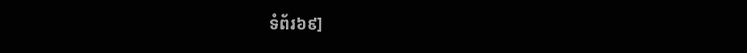ទំព័រ៦៩]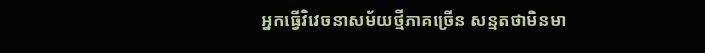អ្នកធ្វើវិវេចនាសម័យថ្មីភាគច្រើន សន្មតថាមិនមា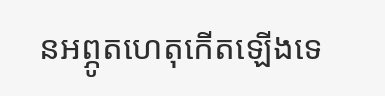នអព្ភូតហេតុកើតឡើងទេ